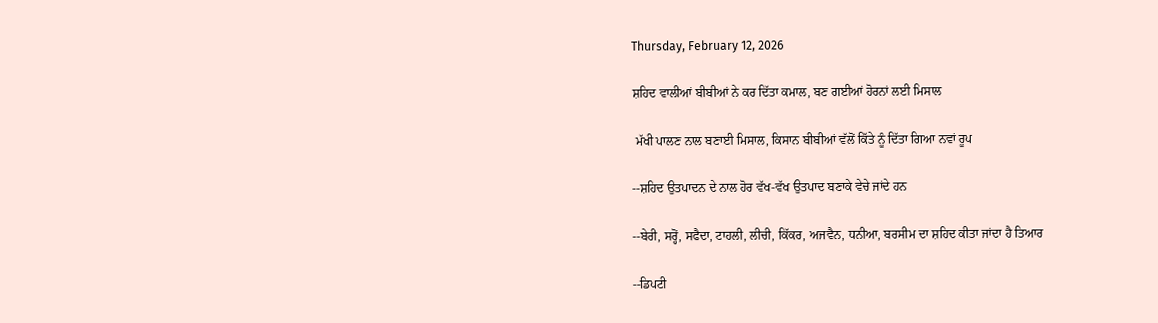Thursday, February 12, 2026

ਸ਼ਹਿਦ ਵਾਲੀਆਂ ਬੀਬੀਆਂ ਨੇ ਕਰ ਦਿੱਤਾ ਕਮਾਲ, ਬਣ ਗਈਆਂ ਹੋਰਨਾਂ ਲਈ ਮਿਸਾਲ

 ਮੱਖੀ ਪਾਲਣ ਨਾਲ ਬਣਾਈ ਮਿਸਾਲ, ਕਿਸਾਨ ਬੀਬੀਆਂ ਵੱਲੋਂ ਕਿੱਤੇ ਨੂੰ ਦਿੱਤਾ ਗਿਆ ਨਵਾਂ ਰੂਪ

--ਸ਼ਹਿਦ ਉਤਪਾਦਨ ਦੇ ਨਾਲ ਹੋਰ ਵੱਖ-ਵੱਖ ਉਤਪਾਦ ਬਣਾਕੇ ਵੇਚੇ ਜਾਂਦੇ ਹਨ

--ਬੇਰੀ, ਸਰ੍ਹੋਂ, ਸਫੈਦਾ, ਟਾਹਲੀ, ਲੀਚੀ, ਕਿੱਕਰ, ਅਜਵੈਨ, ਧਨੀਆ, ਬਰਸੀਮ ਦਾ ਸ਼ਹਿਦ ਕੀਤਾ ਜਾਂਦਾ ਹੈ ਤਿਆਰ

--ਡਿਪਟੀ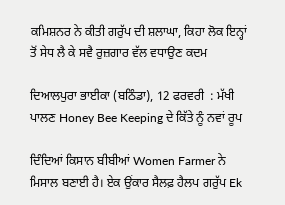ਕਮਿਸ਼ਨਰ ਨੇ ਕੀਤੀ ਗਰੁੱਪ ਦੀ ਸ਼ਲਾਘਾ, ਕਿਹਾ ਲੋਕ ਇਨ੍ਹਾਂ ਤੋਂ ਸੇਧ ਲੈ ਕੇ ਸਵੈ ਰੁਜ਼ਗਾਰ ਵੱਲ ਵਧਾਉਣ ਕਦਮ

ਦਿਆਲਪੁਰਾ ਭਾਈਕਾ (ਬਠਿੰਡਾ), 12 ਫਰਵਰੀ  : ਮੱਖੀ ਪਾਲਣ Honey Bee Keeping ਦੇ ਕਿੱਤੇ ਨੂੰ ਨਵਾਂ ਰੂਪ

ਦਿੰਦਿਆਂ ਕਿਸਾਨ ਬੀਬੀਆਂ Women Farmer ਨੇ ਮਿਸਾਲ ਬਣਾਈ ਹੈ। ਏਕ ਉਂਕਾਰ ਸੈਲਫ਼ ਹੈਲਪ ਗਰੁੱਪ Ek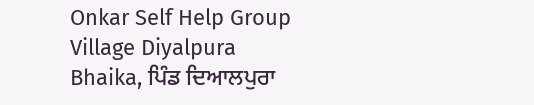Onkar Self Help Group Village Diyalpura Bhaika, ਪਿੰਡ ਦਿਆਲਪੁਰਾ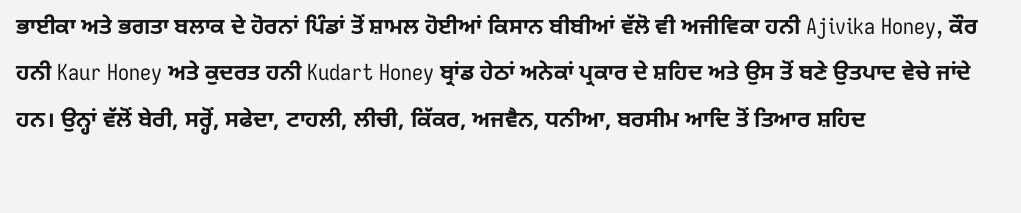ਭਾਈਕਾ ਅਤੇ ਭਗਤਾ ਬਲਾਕ ਦੇ ਹੋਰਨਾਂ ਪਿੰਡਾਂ ਤੋਂ ਸ਼ਾਮਲ ਹੋਈਆਂ ਕਿਸਾਨ ਬੀਬੀਆਂ ਵੱਲੋ ਵੀ ਅਜੀਵਿਕਾ ਹਨੀ Ajivika Honey, ਕੌਰ ਹਨੀ Kaur Honey ਅਤੇ ਕੁਦਰਤ ਹਨੀ Kudart Honey ਬ੍ਰਾਂਡ ਹੇਠਾਂ ਅਨੇਕਾਂ ਪ੍ਰਕਾਰ ਦੇ ਸ਼ਹਿਦ ਅਤੇ ਉਸ ਤੋਂ ਬਣੇ ਉਤਪਾਦ ਵੇਚੇ ਜਾਂਦੇ ਹਨ। ਉਨ੍ਹਾਂ ਵੱਲੋਂ ਬੇਰੀ, ਸਰ੍ਹੋਂ, ਸਫੇਦਾ, ਟਾਹਲੀ, ਲੀਚੀ, ਕਿੱਕਰ, ਅਜਵੈਨ, ਧਨੀਆ, ਬਰਸੀਮ ਆਦਿ ਤੋਂ ਤਿਆਰ ਸ਼ਹਿਦ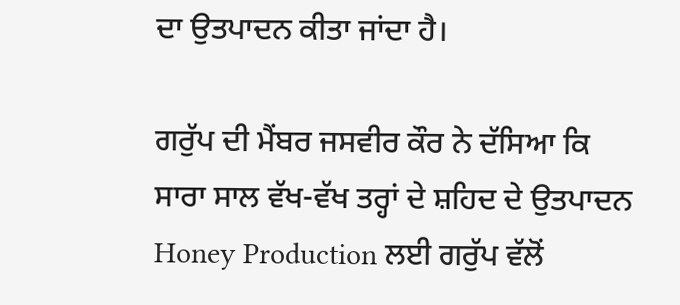ਦਾ ਉਤਪਾਦਨ ਕੀਤਾ ਜਾਂਦਾ ਹੈ।

ਗਰੁੱਪ ਦੀ ਮੈਂਬਰ ਜਸਵੀਰ ਕੌਰ ਨੇ ਦੱਸਿਆ ਕਿ ਸਾਰਾ ਸਾਲ ਵੱਖ-ਵੱਖ ਤਰ੍ਹਾਂ ਦੇ ਸ਼ਹਿਦ ਦੇ ਉਤਪਾਦਨ Honey Production ਲਈ ਗਰੁੱਪ ਵੱਲੋਂ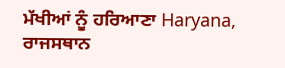ਮੱਖੀਆਂ ਨੂੰ ਹਰਿਆਣਾ Haryana, ਰਾਜਸਥਾਨ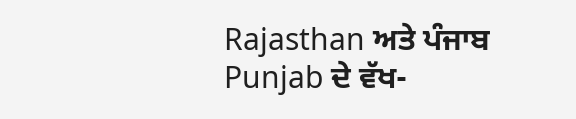Rajasthan ਅਤੇ ਪੰਜਾਬ Punjab ਦੇ ਵੱਖ-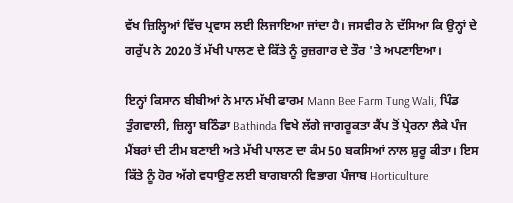ਵੱਖ ਜ਼ਿਲ੍ਹਿਆਂ ਵਿੱਚ ਪ੍ਰਵਾਸ ਲਈ ਲਿਜਾਇਆ ਜਾਂਦਾ ਹੈ। ਜਸਵੀਰ ਨੇ ਦੱਸਿਆ ਕਿ ਉਨ੍ਹਾਂ ਦੇ ਗਰੁੱਪ ਨੇ 2020 ਤੋਂ ਮੱਖੀ ਪਾਲਣ ਦੇ ਕਿੱਤੇ ਨੂੰ ਰੁਜ਼ਗਾਰ ਦੇ ਤੌਰ 'ਤੇ ਅਪਣਾਇਆ।

ਇਨ੍ਹਾਂ ਕਿਸਾਨ ਬੀਬੀਆਂ ਨੇ ਮਾਨ ਮੱਖੀ ਫਾਰਮ Mann Bee Farm Tung Wali, ਪਿੰਡ ਤੁੰਗਵਾਲੀ, ਜ਼ਿਲ੍ਹਾ ਬਠਿੰਡਾ Bathinda ਵਿਖੇ ਲੱਗੇ ਜਾਗਰੂਕਤਾ ਕੈਂਪ ਤੋਂ ਪ੍ਰੇਰਨਾ ਲੈਕੇ ਪੰਜ ਮੈਂਬਰਾਂ ਦੀ ਟੀਮ ਬਣਾਈ ਅਤੇ ਮੱਖੀ ਪਾਲਣ ਦਾ ਕੰਮ 50 ਬਕਸਿਆਂ ਨਾਲ ਸ਼ੁਰੂ ਕੀਤਾ। ਇਸ ਕਿੱਤੇ ਨੂੰ ਹੋਰ ਅੱਗੇ ਵਧਾਉਣ ਲਈ ਬਾਗਬਾਨੀ ਵਿਭਾਗ ਪੰਜਾਬ Horticulture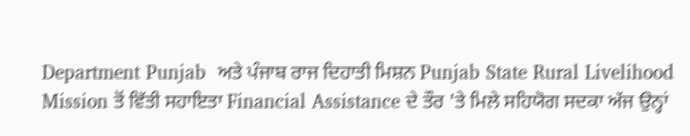Department Punjab  ਅਤੇ ਪੰਜਾਬ ਰਾਜ ਦਿਹਾਤੀ ਮਿਸ਼ਨ Punjab State Rural Livelihood Mission ਤੋਂ ਵਿੱਤੀ ਸਹਾਇਤਾ Financial Assistance ਦੇ ਤੌਰ 'ਤੇ ਮਿਲੇ ਸਹਿਯੋਗ ਸਦਕਾ ਅੱਜ ਉਨ੍ਹਾਂ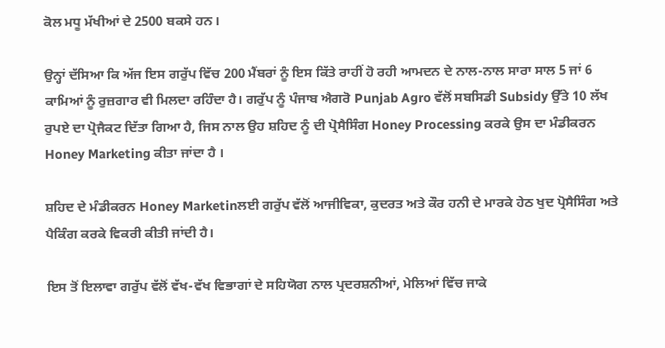ਕੋਲ ਮਧੂ ਮੱਖੀਆਂ ਦੇ 2500 ਬਕਸੇ ਹਨ।

ਉਨ੍ਹਾਂ ਦੱਸਿਆ ਕਿ ਅੱਜ ਇਸ ਗਰੁੱਪ ਵਿੱਚ 200 ਮੈਂਬਰਾਂ ਨੂੰ ਇਸ ਕਿੱਤੇ ਰਾਹੀਂ ਹੋ ਰਹੀ ਆਮਦਨ ਦੇ ਨਾਲ-ਨਾਲ ਸਾਰਾ ਸਾਲ 5 ਜਾਂ 6 ਕਾਮਿਆਂ ਨੂੰ ਰੁਜ਼ਗਾਰ ਵੀ ਮਿਲਦਾ ਰਹਿੰਦਾ ਹੈ। ਗਰੁੱਪ ਨੂੰ ਪੰਜਾਬ ਐਗਰੋ Punjab Agro ਵੱਲੋਂ ਸਬਸਿਡੀ Subsidy ਉੱਤੇ 10 ਲੱਖ ਰੁਪਏ ਦਾ ਪ੍ਰੋਜੈਕਟ ਦਿੱਤਾ ਗਿਆ ਹੈ, ਜਿਸ ਨਾਲ ਉਹ ਸ਼ਹਿਦ ਨੂੰ ਦੀ ਪ੍ਰੋਸੈਸਿੰਗ Honey Processing ਕਰਕੇ ਉਸ ਦਾ ਮੰਡੀਕਰਨ Honey Marketing ਕੀਤਾ ਜਾਂਦਾ ਹੈ ।

ਸ਼ਹਿਦ ਦੇ ਮੰਡੀਕਰਨ Honey Marketinਲਈ ਗਰੁੱਪ ਵੱਲੋਂ ਆਜੀਵਿਕਾ, ਕੁਦਰਤ ਅਤੇ ਕੌਰ ਹਨੀ ਦੇ ਮਾਰਕੇ ਹੇਠ ਖੁਦ ਪ੍ਰੋਸੈਸਿੰਗ ਅਤੇ ਪੈਕਿੰਗ ਕਰਕੇ ਵਿਕਰੀ ਕੀਤੀ ਜਾਂਦੀ ਹੈ।

ਇਸ ਤੋਂ ਇਲਾਵਾ ਗਰੁੱਪ ਵੱਲੋਂ ਵੱਖ-ਵੱਖ ਵਿਭਾਗਾਂ ਦੇ ਸਹਿਯੋਗ ਨਾਲ ਪ੍ਰਦਰਸ਼ਨੀਆਂ, ਮੇਲਿਆਂ ਵਿੱਚ ਜਾਕੇ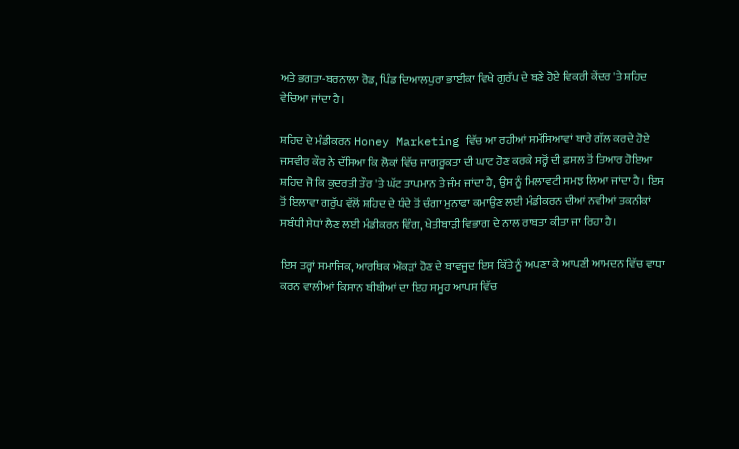ਅਤੇ ਭਗਤਾ-ਬਰਨਾਲਾ ਰੋਡ, ਪਿੰਡ ਦਿਆਲਪੁਰਾ ਭਾਈਕਾ ਵਿਖੇ ਗੁਰੱਪ ਦੇ ਬਣੇ ਹੋਏ ਵਿਕਰੀ ਕੇਂਦਰ 'ਤੇ ਸ਼ਹਿਦ ਵੇਚਿਆ ਜਾਂਦਾ ਹੈ।

ਸ਼ਹਿਦ ਦੇ ਮੰਡੀਕਰਨ Honey Marketing ਵਿੱਚ ਆ ਰਹੀਆਂ ਸਮੱਸਿਆਵਾਂ ਬਾਰੇ ਗੱਲ ਕਰਦੇ ਹੋਏ ਜਸਵੀਰ ਕੌਰ ਨੇ ਦੱਸਿਆ ਕਿ ਲੋਕਾਂ ਵਿੱਚ ਜਾਗਰੂਕਤਾ ਦੀ ਘਾਟ ਹੋਣ ਕਰਕੇ ਸਰ੍ਹੋਂ ਦੀ ਫ਼ਸਲ ਤੋਂ ਤਿਆਰ ਹੋਇਆ ਸ਼ਹਿਦ ਜੋ ਕਿ ਕੁਦਰਤੀ ਤੌਰ 'ਤੇ ਘੱਟ ਤਾਪਮਾਨ ਤੇ ਜੰਮ ਜਾਂਦਾ ਹੈ, ਉਸ ਨੂੰ ਮਿਲਾਵਟੀ ਸਮਝ ਲਿਆ ਜਾਂਦਾ ਹੈ। ਇਸ ਤੋਂ ਇਲਾਵਾ ਗਰੁੱਪ ਵੱਲੋਂ ਸ਼ਹਿਦ ਦੇ ਧੰਦੇ ਤੋਂ ਚੰਗਾ ਮੁਨਾਫਾ ਕਮਾਉਣ ਲਈ ਮੰਡੀਕਰਨ ਦੀਆਂ ਨਵੀਆਂ ਤਕਨੀਕਾਂ ਸਬੰਧੀ ਸੇਧਾਂ ਲੈਣ ਲਈ ਮੰਡੀਕਰਨ ਵਿੰਗ, ਖੇਤੀਬਾੜੀ ਵਿਭਾਗ ਦੇ ਨਾਲ ਰਾਬਤਾ ਕੀਤਾ ਜਾ ਰਿਹਾ ਹੈ।

ਇਸ ਤਰ੍ਹਾਂ ਸਮਾਜਿਕ, ਆਰਥਿਕ ਔਕੜਾਂ ਹੋਣ ਦੇ ਬਾਵਜੂਦ ਇਸ ਕਿੱਤੇ ਨੂੰ ਅਪਣਾ ਕੇ ਆਪਣੀ ਆਮਦਨ ਵਿੱਚ ਵਾਧਾ ਕਰਨ ਵਾਲੀਆਂ ਕਿਸਾਨ ਬੀਬੀਆਂ ਦਾ ਇਹ ਸਮੂਹ ਆਪਸ ਵਿੱਚ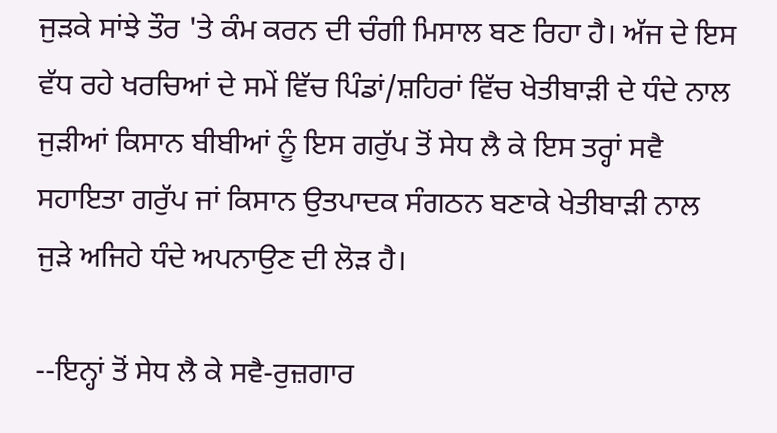ਜੁੜਕੇ ਸਾਂਝੇ ਤੌਰ 'ਤੇ ਕੰਮ ਕਰਨ ਦੀ ਚੰਗੀ ਮਿਸਾਲ ਬਣ ਰਿਹਾ ਹੈ। ਅੱਜ ਦੇ ਇਸ ਵੱਧ ਰਹੇ ਖਰਚਿਆਂ ਦੇ ਸਮੇਂ ਵਿੱਚ ਪਿੰਡਾਂ/ਸ਼ਹਿਰਾਂ ਵਿੱਚ ਖੇਤੀਬਾੜੀ ਦੇ ਧੰਦੇ ਨਾਲ ਜੁੜੀਆਂ ਕਿਸਾਨ ਬੀਬੀਆਂ ਨੂੰ ਇਸ ਗਰੁੱਪ ਤੋਂ ਸੇਧ ਲੈ ਕੇ ਇਸ ਤਰ੍ਹਾਂ ਸਵੈ ਸਹਾਇਤਾ ਗਰੁੱਪ ਜਾਂ ਕਿਸਾਨ ਉਤਪਾਦਕ ਸੰਗਠਨ ਬਣਾਕੇ ਖੇਤੀਬਾੜੀ ਨਾਲ ਜੁੜੇ ਅਜਿਹੇ ਧੰਦੇ ਅਪਨਾਉਣ ਦੀ ਲੋੜ ਹੈ।

--ਇਨ੍ਹਾਂ ਤੋਂ ਸੇਧ ਲੈ ਕੇ ਸਵੈ-ਰੁਜ਼ਗਾਰ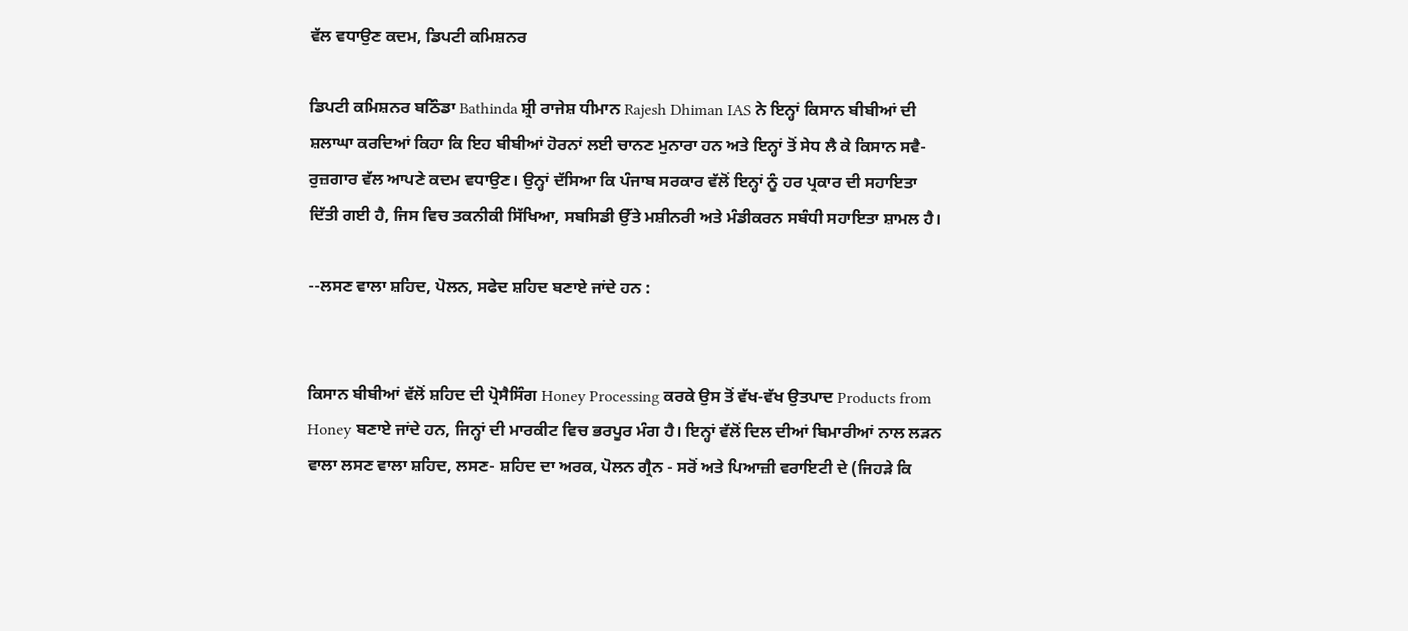ਵੱਲ ਵਧਾਉਣ ਕਦਮ, ਡਿਪਟੀ ਕਮਿਸ਼ਨਰ

ਡਿਪਟੀ ਕਮਿਸ਼ਨਰ ਬਠਿੰਡਾ Bathinda ਸ਼੍ਰੀ ਰਾਜੇਸ਼ ਧੀਮਾਨ Rajesh Dhiman IAS ਨੇ ਇਨ੍ਹਾਂ ਕਿਸਾਨ ਬੀਬੀਆਂ ਦੀ ਸ਼ਲਾਘਾ ਕਰਦਿਆਂ ਕਿਹਾ ਕਿ ਇਹ ਬੀਬੀਆਂ ਹੋਰਨਾਂ ਲਈ ਚਾਨਣ ਮੁਨਾਰਾ ਹਨ ਅਤੇ ਇਨ੍ਹਾਂ ਤੋਂ ਸੇਧ ਲੈ ਕੇ ਕਿਸਾਨ ਸਵੈ-ਰੁਜ਼ਗਾਰ ਵੱਲ ਆਪਣੇ ਕਦਮ ਵਧਾਉਣ। ਉਨ੍ਹਾਂ ਦੱਸਿਆ ਕਿ ਪੰਜਾਬ ਸਰਕਾਰ ਵੱਲੋਂ ਇਨ੍ਹਾਂ ਨੂੰ ਹਰ ਪ੍ਰਕਾਰ ਦੀ ਸਹਾਇਤਾ ਦਿੱਤੀ ਗਈ ਹੈ, ਜਿਸ ਵਿਚ ਤਕਨੀਕੀ ਸਿੱਖਿਆ, ਸਬਸਿਡੀ ਉੱਤੇ ਮਸ਼ੀਨਰੀ ਅਤੇ ਮੰਡੀਕਰਨ ਸਬੰਧੀ ਸਹਾਇਤਾ ਸ਼ਾਮਲ ਹੈ।

--ਲਸਣ ਵਾਲਾ ਸ਼ਹਿਦ, ਪੋਲਨ, ਸਫੇਦ ਸ਼ਹਿਦ ਬਣਾਏ ਜਾਂਦੇ ਹਨ :


ਕਿਸਾਨ ਬੀਬੀਆਂ ਵੱਲੋਂ ਸ਼ਹਿਦ ਦੀ ਪ੍ਰੋਸੈਸਿੰਗ Honey Processing ਕਰਕੇ ਉਸ ਤੋਂ ਵੱਖ-ਵੱਖ ਉਤਪਾਦ Products from Honey ਬਣਾਏ ਜਾਂਦੇ ਹਨ, ਜਿਨ੍ਹਾਂ ਦੀ ਮਾਰਕੀਟ ਵਿਚ ਭਰਪੂਰ ਮੰਗ ਹੈ। ਇਨ੍ਹਾਂ ਵੱਲੋਂ ਦਿਲ ਦੀਆਂ ਬਿਮਾਰੀਆਂ ਨਾਲ ਲੜਨ ਵਾਲਾ ਲਸਣ ਵਾਲਾ ਸ਼ਹਿਦ, ਲਸਣ- ਸ਼ਹਿਦ ਦਾ ਅਰਕ, ਪੋਲਨ ਗ੍ਰੈਨ - ਸਰੋਂ ਅਤੇ ਪਿਆਜ਼ੀ ਵਰਾਇਟੀ ਦੇ (ਜਿਹੜੇ ਕਿ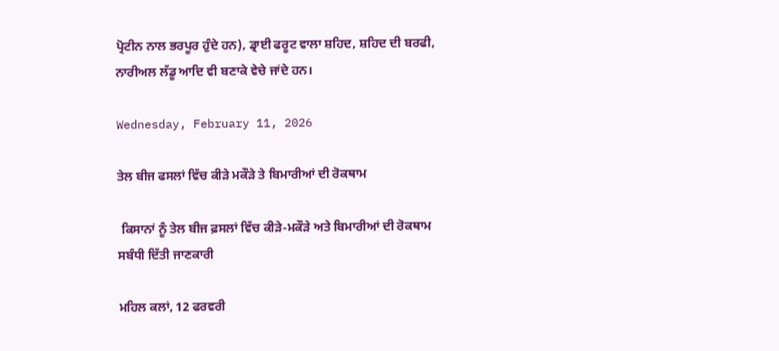ਪ੍ਰੋਟੀਨ ਨਾਲ ਭਰਪੂਰ ਹੁੰਦੇ ਹਨ), ਡ੍ਰਾਈ ਫਰੂਟ ਵਾਲਾ ਸ਼ਹਿਦ, ਸ਼ਹਿਦ ਦੀ ਬਰਫੀ, ਨਾਰੀਅਲ ਲੱਡੂ ਆਦਿ ਵੀ ਬਣਾਕੇ ਵੇਚੇ ਜਾਂਦੇ ਹਨ।

Wednesday, February 11, 2026

ਤੇਲ ਬੀਜ ਫਸਲਾਂ ਵਿੱਚ ਕੀੜੇ ਮਕੌੜੇ ਤੇ ਬਿਮਾਰੀਆਂ ਦੀ ਰੋਕਥਾਮ

 ਕਿਸਾਨਾਂ ਨੂੰ ਤੇਲ ਬੀਜ ਫ਼ਸਲਾਂ ਵਿੱਚ ਕੀੜੇ-ਮਕੌੜੇ ਅਤੇ ਬਿਮਾਰੀਆਂ ਦੀ ਰੋਕਥਾਮ ਸਬੰਧੀ ਦਿੱਤੀ ਜਾਣਕਾਰੀ

ਮਹਿਲ ਕਲਾਂ, 12 ਫਰਵਰੀ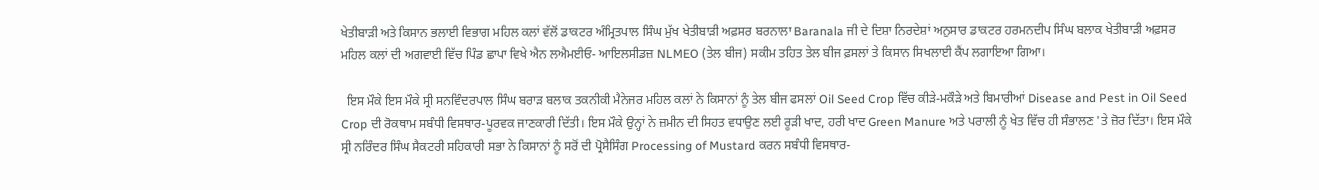ਖੇਤੀਬਾੜੀ ਅਤੇ ਕਿਸਾਨ ਭਲਾਈ ਵਿਭਾਗ ਮਹਿਲ ਕਲਾਂ ਵੱਲੋਂ ਡਾਕਟਰ ਅੰਮ੍ਰਿਤਪਾਲ ਸਿੰਘ ਮੁੱਖ ਖੇਤੀਬਾੜੀ ਅਫ਼ਸਰ ਬਰਨਾਲਾ Baranala ਜੀ ਦੇ ਦਿਸ਼ਾ ਨਿਰਦੇਸ਼ਾਂ ਅਨੁਸਾਰ ਡਾਕਟਰ ਹਰਮਨਦੀਪ ਸਿੰਘ ਬਲਾਕ ਖੇਤੀਬਾੜੀ ਅਫ਼ਸਰ ਮਹਿਲ ਕਲਾਂ ਦੀ ਅਗਵਾਈ ਵਿੱਚ ਪਿੰਡ ਛਾਪਾ ਵਿਖੇ ਐਨ ਲਐਮਈਓ- ਆਇਲਸੀਡਜ਼ NLMEO (ਤੇਲ ਬੀਜ) ਸਕੀਮ ਤਹਿਤ ਤੇਲ ਬੀਜ ਫ਼ਸਲਾਂ ਤੇ ਕਿਸਾਨ ਸਿਖਲਾਈ ਕੈਂਪ ਲਗਾਇਆ ਗਿਆ।

  ਇਸ ਮੌਕੇ ਇਸ ਮੌਕੇ ਸ੍ਰੀ ਸਨਵਿੰਦਰਪਾਲ ਸਿੰਘ ਬਰਾੜ ਬਲਾਕ ਤਕਨੀਕੀ ਮੈਨੇਜਰ ਮਹਿਲ ਕਲਾਂ ਨੇ ਕਿਸਾਨਾਂ ਨੂੰ ਤੇਲ ਬੀਜ ਫਸਲਾਂ Oil Seed Crop ਵਿੱਚ ਕੀੜੇ-ਮਕੌੜੇ ਅਤੇ ਬਿਮਾਰੀਆਂ Disease and Pest in Oil Seed Crop ਦੀ ਰੋਕਥਾਮ ਸਬੰਧੀ ਵਿਸਥਾਰ-ਪੂਰਵਕ ਜਾਣਕਾਰੀ ਦਿੱਤੀ। ਇਸ ਮੌਕੇ ਉਨ੍ਹਾਂ ਨੇ ਜ਼ਮੀਨ ਦੀ ਸਿਹਤ ਵਧਾਉਣ ਲਈ ਰੂੜੀ ਖਾਦ, ਹਰੀ ਖਾਦ Green Manure ਅਤੇ ਪਰਾਲੀ ਨੂੰ ਖੇਤ ਵਿੱਚ ਹੀ ਸੰਭਾਲਣ 'ਤੇ ਜ਼ੋਰ ਦਿੱਤਾ। ਇਸ ਮੌਕੇ ਸ੍ਰੀ ਨਰਿੰਦਰ ਸਿੰਘ ਸੈਕਟਰੀ ਸਹਿਕਾਰੀ ਸਭਾ ਨੇ ਕਿਸਾਨਾਂ ਨੂੰ ਸਰੋਂ ਦੀ ਪ੍ਰੋਸੈਸਿੰਗ Processing of Mustard ਕਰਨ ਸਬੰਧੀ ਵਿਸਥਾਰ-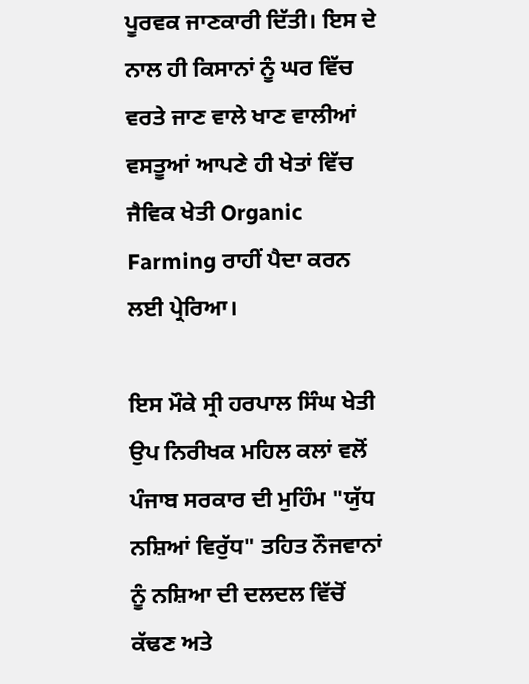ਪੂਰਵਕ ਜਾਣਕਾਰੀ ਦਿੱਤੀ। ਇਸ ਦੇ ਨਾਲ ਹੀ ਕਿਸਾਨਾਂ ਨੂੰ ਘਰ ਵਿੱਚ ਵਰਤੇ ਜਾਣ ਵਾਲੇ ਖਾਣ ਵਾਲੀਆਂ ਵਸਤੂਆਂ ਆਪਣੇ ਹੀ ਖੇਤਾਂ ਵਿੱਚ ਜੈਵਿਕ ਖੇਤੀ Organic Farming ਰਾਹੀਂ ਪੈਦਾ ਕਰਨ ਲਈ ਪ੍ਰੇਰਿਆ।

ਇਸ ਮੌਕੇ ਸ੍ਰੀ ਹਰਪਾਲ ਸਿੰਘ ਖੇਤੀ ਉਪ ਨਿਰੀਖਕ ਮਹਿਲ ਕਲਾਂ ਵਲੋਂ ਪੰਜਾਬ ਸਰਕਾਰ ਦੀ ਮੁਹਿੰਮ "ਯੁੱਧ ਨਸ਼ਿਆਂ ਵਿਰੁੱਧ" ਤਹਿਤ ਨੌਜਵਾਨਾਂ ਨੂੰ ਨਸ਼ਿਆ ਦੀ ਦਲਦਲ ਵਿੱਚੋਂ ਕੱਢਣ ਅਤੇ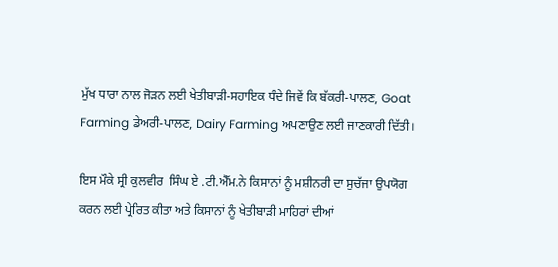ਮੁੱਖ ਧਾਰਾ ਨਾਲ ਜੋੜਨ ਲਈ ਖੇਤੀਬਾੜੀ-ਸਹਾਇਕ ਧੰਦੇ ਜਿਵੇਂ ਕਿ ਬੱਕਰੀ-ਪਾਲਣ, Goat Farming ਡੇਅਰੀ-ਪਾਲਣ, Dairy Farming ਅਪਣਾਉਣ ਲਈ ਜਾਣਕਾਰੀ ਦਿੱਤੀ।

ਇਸ ਮੌਕੇ ਸ੍ਰੀ ਕੁਲਵੀਰ  ਸਿੰਘ ਏ .ਟੀ.ਐੱਮ.ਨੇ ਕਿਸਾਨਾਂ ਨੂੰ ਮਸ਼ੀਨਰੀ ਦਾ ਸੁਚੱਜਾ ਉਪਯੋਗ ਕਰਨ ਲਈ ਪ੍ਰੇਰਿਤ ਕੀਤਾ ਅਤੇ ਕਿਸਾਨਾਂ ਨੂੰ ਖੇਤੀਬਾੜੀ ਮਾਹਿਰਾਂ ਦੀਆਂ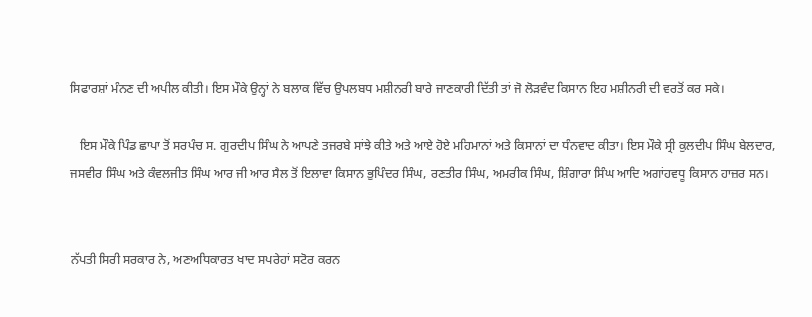ਸਿਫਾਰਸ਼ਾਂ ਮੰਨਣ ਦੀ ਅਪੀਲ ਕੀਤੀ। ਇਸ ਮੌਕੇ ਉਨ੍ਹਾਂ ਨੇ ਬਲਾਕ ਵਿੱਚ ਉਪਲਬਧ ਮਸ਼ੀਨਰੀ ਬਾਰੇ ਜਾਣਕਾਰੀ ਦਿੱਤੀ ਤਾਂ ਜੋ ਲੋੜਵੰਦ ਕਿਸਾਨ ਇਹ ਮਸ਼ੀਨਰੀ ਦੀ ਵਰਤੋਂ ਕਰ ਸਕੇ।

   ਇਸ ਮੌਕੇ ਪਿੰਡ ਛਾਪਾ ਤੋਂ ਸਰਪੰਚ ਸ. ਗੁਰਦੀਪ ਸਿੰਘ ਨੇ ਆਪਣੇ ਤਜਰਬੇ ਸਾਂਝੇ ਕੀਤੇ ਅਤੇ ਆਏ ਹੋਏ ਮਹਿਮਾਨਾਂ ਅਤੇ ਕਿਸਾਨਾਂ ਦਾ ਧੰਨਵਾਦ ਕੀਤਾ। ਇਸ ਮੌਕੇ ਸ੍ਰੀ ਕੁਲਦੀਪ ਸਿੰਘ ਬੇਲਦਾਰ, ਜਸਵੀਰ ਸਿੰਘ ਅਤੇ ਕੰਵਲਜੀਤ ਸਿੰਘ ਆਰ ਜੀ ਆਰ ਸੈਲ ਤੋਂ ਇਲਾਵਾ ਕਿਸਾਨ ਭੁਪਿੰਦਰ ਸਿੰਘ, ਰਣਤੀਰ ਸਿੰਘ, ਅਮਰੀਕ ਸਿੰਘ, ਸ਼ਿੰਗਾਰਾ ਸਿੰਘ ਆਦਿ ਅਗਾਂਹਵਧੂ ਕਿਸਾਨ ਹਾਜ਼ਰ ਸਨ।


ਨੱਪਤੀ ਸਿਰੀ ਸਰਕਾਰ ਨੇ, ਅਣਅਧਿਕਾਰਤ ਖਾਦ ਸਪਰੇਹਾਂ ਸਟੋਰ ਕਰਨ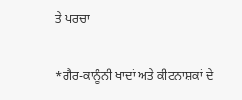ਤੇ ਪਰਚਾ

*ਗੈਰ-ਕਾਨੂੰਨੀ ਖਾਦਾਂ ਅਤੇ ਕੀਟਨਾਸ਼ਕਾਂ ਦੇ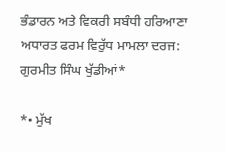ਭੰਡਾਰਨ ਅਤੇ ਵਿਕਰੀ ਸਬੰਧੀ ਹਰਿਆਣਾ ਅਧਾਰਤ ਫਰਮ ਵਿਰੁੱਧ ਮਾਮਲਾ ਦਰਜ: ਗੁਰਮੀਤ ਸਿੰਘ ਖੁੱਡੀਆਂ*

*• ਮੁੱਖ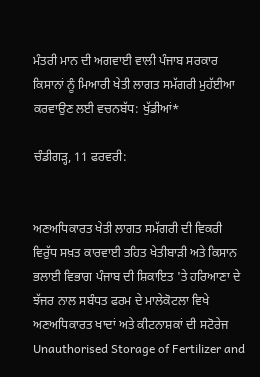ਮੰਤਰੀ ਮਾਨ ਦੀ ਅਗਵਾਈ ਵਾਲੀ ਪੰਜਾਬ ਸਰਕਾਰ ਕਿਸਾਨਾਂ ਨੂੰ ਮਿਆਰੀ ਖੇਤੀ ਲਾਗਤ ਸਮੱਗਰੀ ਮੁਹੱਈਆ ਕਰਵਾਉਣ ਲਈ ਵਚਨਬੱਧ: ਖੁੱਡੀਆਂ*

ਚੰਡੀਗੜ੍ਹ, 11 ਫਰਵਰੀ:


ਅਣਅਧਿਕਾਰਤ ਖੇਤੀ ਲਾਗਤ ਸਮੱਗਰੀ ਦੀ ਵਿਕਰੀ ਵਿਰੁੱਧ ਸਖ਼ਤ ਕਾਰਵਾਈ ਤਹਿਤ ਖੇਤੀਬਾੜੀ ਅਤੇ ਕਿਸਾਨ ਭਲਾਈ ਵਿਭਾਗ ਪੰਜਾਬ ਦੀ ਸ਼ਿਕਾਇਤ 'ਤੇ ਹਰਿਆਣਾ ਦੇ ਝੱਜਰ ਨਾਲ ਸਬੰਧਤ ਫਰਮ ਦੇ ਮਾਲੇਕੋਟਲਾ ਵਿਖੇ ਅਣਅਧਿਕਾਰਤ ਖਾਦਾਂ ਅਤੇ ਕੀਟਨਾਸ਼ਕਾਂ ਦੀ ਸਟੋਰੇਜ Unauthorised Storage of Fertilizer and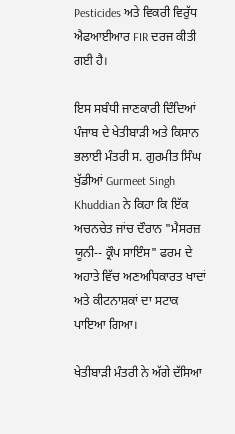Pesticides ਅਤੇ ਵਿਕਰੀ ਵਿਰੁੱਧ ਐਫਆਈਆਰ FIR ਦਰਜ ਕੀਤੀ ਗਈ ਹੈ।

ਇਸ ਸਬੰਧੀ ਜਾਣਕਾਰੀ ਦਿੰਦਿਆਂ ਪੰਜਾਬ ਦੇ ਖੇਤੀਬਾੜੀ ਅਤੇ ਕਿਸਾਨ ਭਲਾਈ ਮੰਤਰੀ ਸ. ਗੁਰਮੀਤ ਸਿੰਘ ਖੁੱਡੀਆਂ Gurmeet Singh Khuddian ਨੇ ਕਿਹਾ ਕਿ ਇੱਕ ਅਚਨਚੇਤ ਜਾਂਚ ਦੌਰਾਨ "ਮੈਸਰਜ਼ ਯੂਨੀ-- ਕ੍ਰੌਪ ਸਾਇੰਸ" ਫਰਮ ਦੇ ਅਹਾਤੇ ਵਿੱਚ ਅਣਅਧਿਕਾਰਤ ਖਾਦਾਂ ਅਤੇ ਕੀਟਨਾਸ਼ਕਾਂ ਦਾ ਸਟਾਕ ਪਾਇਆ ਗਿਆ।

ਖੇਤੀਬਾੜੀ ਮੰਤਰੀ ਨੇ ਅੱਗੇ ਦੱਸਿਆ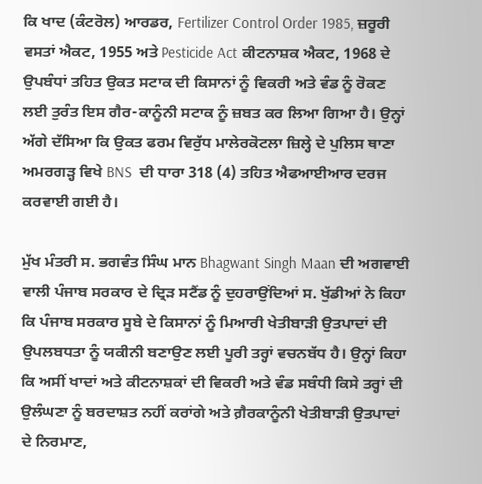ਕਿ ਖਾਦ (ਕੰਟਰੋਲ) ਆਰਡਰ, Fertilizer Control Order 1985, ਜ਼ਰੂਰੀ ਵਸਤਾਂ ਐਕਟ, 1955 ਅਤੇ Pesticide Act ਕੀਟਨਾਸ਼ਕ ਐਕਟ, 1968 ਦੇ ਉਪਬੰਧਾਂ ਤਹਿਤ ਉਕਤ ਸਟਾਕ ਦੀ ਕਿਸਾਨਾਂ ਨੂੰ ਵਿਕਰੀ ਅਤੇ ਵੰਡ ਨੂੰ ਰੋਕਣ ਲਈ ਤੁਰੰਤ ਇਸ ਗੈਰ-ਕਾਨੂੰਨੀ ਸਟਾਕ ਨੂੰ ਜ਼ਬਤ ਕਰ ਲਿਆ ਗਿਆ ਹੈ। ਉਨ੍ਹਾਂ ਅੱਗੇ ਦੱਸਿਆ ਕਿ ਉਕਤ ਫਰਮ ਵਿਰੁੱਧ ਮਾਲੇਰਕੋਟਲਾ ਜ਼ਿਲ੍ਹੇ ਦੇ ਪੁਲਿਸ ਥਾਣਾ ਅਮਰਗੜ੍ਹ ਵਿਖੇ BNS  ਦੀ ਧਾਰਾ 318 (4) ਤਹਿਤ ਐਫਆਈਆਰ ਦਰਜ ਕਰਵਾਈ ਗਈ ਹੈ।

ਮੁੱਖ ਮੰਤਰੀ ਸ. ਭਗਵੰਤ ਸਿੰਘ ਮਾਨ Bhagwant Singh Maan ਦੀ ਅਗਵਾਈ ਵਾਲੀ ਪੰਜਾਬ ਸਰਕਾਰ ਦੇ ਦ੍ਰਿੜ ਸਟੈਂਡ ਨੂੰ ਦੁਹਰਾਉਂਦਿਆਂ ਸ. ਖੁੱਡੀਆਂ ਨੇ ਕਿਹਾ ਕਿ ਪੰਜਾਬ ਸਰਕਾਰ ਸੂਬੇ ਦੇ ਕਿਸਾਨਾਂ ਨੂੰ ਮਿਆਰੀ ਖੇਤੀਬਾੜੀ ਉਤਪਾਦਾਂ ਦੀ ਉਪਲਬਧਤਾ ਨੂੰ ਯਕੀਨੀ ਬਣਾਉਣ ਲਈ ਪੂਰੀ ਤਰ੍ਹਾਂ ਵਚਨਬੱਧ ਹੈ। ਉਨ੍ਹਾਂ ਕਿਹਾ ਕਿ ਅਸੀਂ ਖਾਦਾਂ ਅਤੇ ਕੀਟਨਾਸ਼ਕਾਂ ਦੀ ਵਿਕਰੀ ਅਤੇ ਵੰਡ ਸਬੰਧੀ ਕਿਸੇ ਤਰ੍ਹਾਂ ਦੀ ਉਲੰਘਣਾ ਨੂੰ ਬਰਦਾਸ਼ਤ ਨਹੀਂ ਕਰਾਂਗੇ ਅਤੇ ਗ਼ੈਰਕਾਨੂੰਨੀ ਖੇਤੀਬਾੜੀ ਉਤਪਾਦਾਂ ਦੇ ਨਿਰਮਾਣ,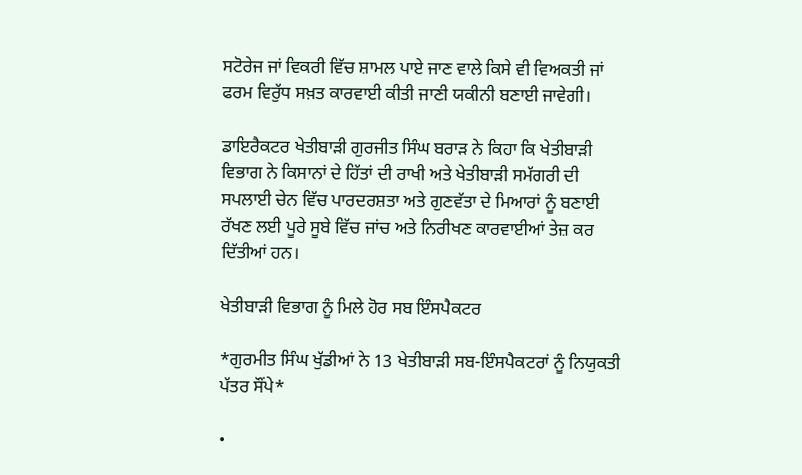ਸਟੋਰੇਜ ਜਾਂ ਵਿਕਰੀ ਵਿੱਚ ਸ਼ਾਮਲ ਪਾਏ ਜਾਣ ਵਾਲੇ ਕਿਸੇ ਵੀ ਵਿਅਕਤੀ ਜਾਂ ਫਰਮ ਵਿਰੁੱਧ ਸਖ਼ਤ ਕਾਰਵਾਈ ਕੀਤੀ ਜਾਣੀ ਯਕੀਨੀ ਬਣਾਈ ਜਾਵੇਗੀ।

ਡਾਇਰੈਕਟਰ ਖੇਤੀਬਾੜੀ ਗੁਰਜੀਤ ਸਿੰਘ ਬਰਾੜ ਨੇ ਕਿਹਾ ਕਿ ਖੇਤੀਬਾੜੀ ਵਿਭਾਗ ਨੇ ਕਿਸਾਨਾਂ ਦੇ ਹਿੱਤਾਂ ਦੀ ਰਾਖੀ ਅਤੇ ਖੇਤੀਬਾੜੀ ਸਮੱਗਰੀ ਦੀ ਸਪਲਾਈ ਚੇਨ ਵਿੱਚ ਪਾਰਦਰਸ਼ਤਾ ਅਤੇ ਗੁਣਵੱਤਾ ਦੇ ਮਿਆਰਾਂ ਨੂੰ ਬਣਾਈ ਰੱਖਣ ਲਈ ਪੂਰੇ ਸੂਬੇ ਵਿੱਚ ਜਾਂਚ ਅਤੇ ਨਿਰੀਖਣ ਕਾਰਵਾਈਆਂ ਤੇਜ਼ ਕਰ ਦਿੱਤੀਆਂ ਹਨ।

ਖੇਤੀਬਾੜੀ ਵਿਭਾਗ ਨੂੰ ਮਿਲੇ ਹੋਰ ਸਬ ਇੰਸਪੈਕਟਰ

*ਗੁਰਮੀਤ ਸਿੰਘ ਖੁੱਡੀਆਂ ਨੇ 13 ਖੇਤੀਬਾੜੀ ਸਬ-ਇੰਸਪੈਕਟਰਾਂ ਨੂੰ ਨਿਯੁਕਤੀ ਪੱਤਰ ਸੌਂਪੇ*

•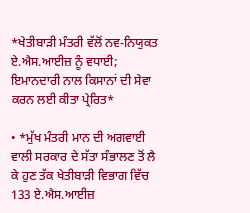*ਖੇਤੀਬਾੜੀ ਮੰਤਰੀ ਵੱਲੋਂ ਨਵ-ਨਿਯੁਕਤ ਏ.ਐਸ.ਆਈਜ਼ ਨੂੰ ਵਧਾਈ; ਇਮਾਨਦਾਰੀ ਨਾਲ ਕਿਸਾਨਾਂ ਦੀ ਸੇਵਾ ਕਰਨ ਲਈ ਕੀਤਾ ਪ੍ਰੇਰਿਤ*

• *ਮੁੱਖ ਮੰਤਰੀ ਮਾਨ ਦੀ ਅਗਵਾਈ ਵਾਲੀ ਸਰਕਾਰ ਦੇ ਸੱਤਾ ਸੰਭਾਲਣ ਤੋਂ ਲੈ ਕੇ ਹੁਣ ਤੱਕ ਖੇਤੀਬਾੜੀ ਵਿਭਾਗ ਵਿੱਚ 133 ਏ.ਐਸ.ਆਈਜ਼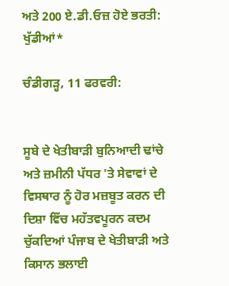ਅਤੇ 200 ਏ.ਡੀ.ਓਜ਼ ਹੋਏ ਭਰਤੀ: ਖੁੱਡੀਆਂ*

ਚੰਡੀਗੜ੍ਹ, 11 ਫਰਵਰੀ:


ਸੂਬੇ ਦੇ ਖੇਤੀਬਾੜੀ ਬੁਨਿਆਦੀ ਢਾਂਚੇ ਅਤੇ ਜ਼ਮੀਨੀ ਪੱਧਰ 'ਤੇ ਸੇਵਾਵਾਂ ਦੇ ਵਿਸਥਾਰ ਨੂੰ ਹੋਰ ਮਜ਼ਬੂਤ ਕਰਨ ਦੀ ਦਿਸ਼ਾ ਵਿੱਚ ਮਹੱਤਵਪੂਰਨ ਕਦਮ ਚੁੱਕਦਿਆਂ ਪੰਜਾਬ ਦੇ ਖੇਤੀਬਾੜੀ ਅਤੇ ਕਿਸਾਨ ਭਲਾਈ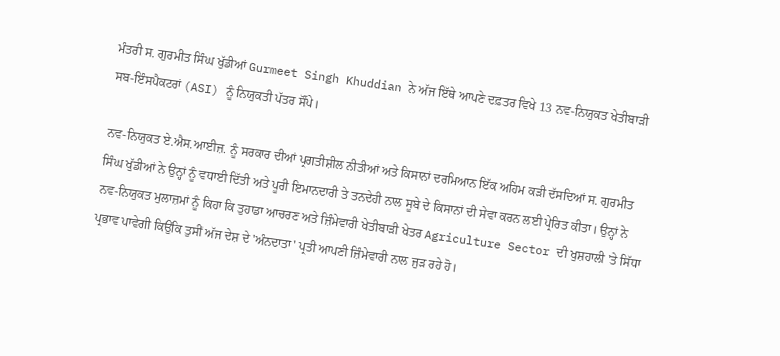ਮੰਤਰੀ ਸ. ਗੁਰਮੀਤ ਸਿੰਘ ਖੁੱਡੀਆਂ Gurmeet Singh Khuddian ਨੇ ਅੱਜ ਇੱਥੇ ਆਪਣੇ ਦਫ਼ਤਰ ਵਿਖੇ 13 ਨਵ-ਨਿਯੁਕਤ ਖੇਤੀਬਾੜੀ ਸਬ-ਇੰਸਪੈਕਟਰਾਂ (ASI) ਨੂੰ ਨਿਯੁਕਤੀ ਪੱਤਰ ਸੌਂਪੇ।

ਨਵ-ਨਿਯੁਕਤ ਏ.ਐਸ.ਆਈਜ਼. ਨੂੰ ਸਰਕਾਰ ਦੀਆਂ ਪ੍ਰਗਤੀਸ਼ੀਲ ਨੀਤੀਆਂ ਅਤੇ ਕਿਸਾਨਾਂ ਦਰਮਿਆਨ ਇੱਕ ਅਹਿਮ ਕੜੀ ਦੱਸਦਿਆਂ ਸ. ਗੁਰਮੀਤ ਸਿੰਘ ਖੁੱਡੀਆਂ ਨੇ ਉਨ੍ਹਾਂ ਨੂੰ ਵਧਾਈ ਦਿੱਤੀ ਅਤੇ ਪੂਰੀ ਇਮਾਨਦਾਰੀ ਤੇ ਤਨਦੇਹੀ ਨਾਲ ਸੂਬੇ ਦੇ ਕਿਸਾਨਾਂ ਦੀ ਸੇਵਾ ਕਰਨ ਲਈ ਪ੍ਰੇਰਿਤ ਕੀਤਾ। ਉਨ੍ਹਾਂ ਨੇ ਨਵ-ਨਿਯੁਕਤ ਮੁਲਾਜ਼ਮਾਂ ਨੂੰ ਕਿਹਾ ਕਿ ਤੁਹਾਡਾ ਆਚਰਣ ਅਤੇ ਜ਼ਿੰਮੇਵਾਰੀ ਖੇਤੀਬਾੜੀ ਖੇਤਰ Agriculture Sector ਦੀ ਖੁਸ਼ਹਾਲੀ 'ਤੇ ਸਿੱਧਾ ਪ੍ਰਭਾਵ ਪਾਵੇਗੀ ਕਿਉਂਕਿ ਤੁਸੀਂ ਅੱਜ ਦੇਸ਼ ਦੇ 'ਅੰਨਦਾਤਾ' ਪ੍ਰਤੀ ਆਪਣੀ ਜ਼ਿੰਮੇਵਾਰੀ ਨਾਲ ਜੁੜ ਰਹੇ ਹੋ।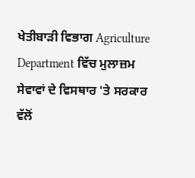ਖੇਤੀਬਾੜੀ ਵਿਭਾਗ Agriculture Department ਵਿੱਚ ਮੁਲਾਜ਼ਮ ਸੇਵਾਵਾਂ ਦੇ ਵਿਸਥਾਰ 'ਤੇ ਸਰਕਾਰ ਵੱਲੋਂ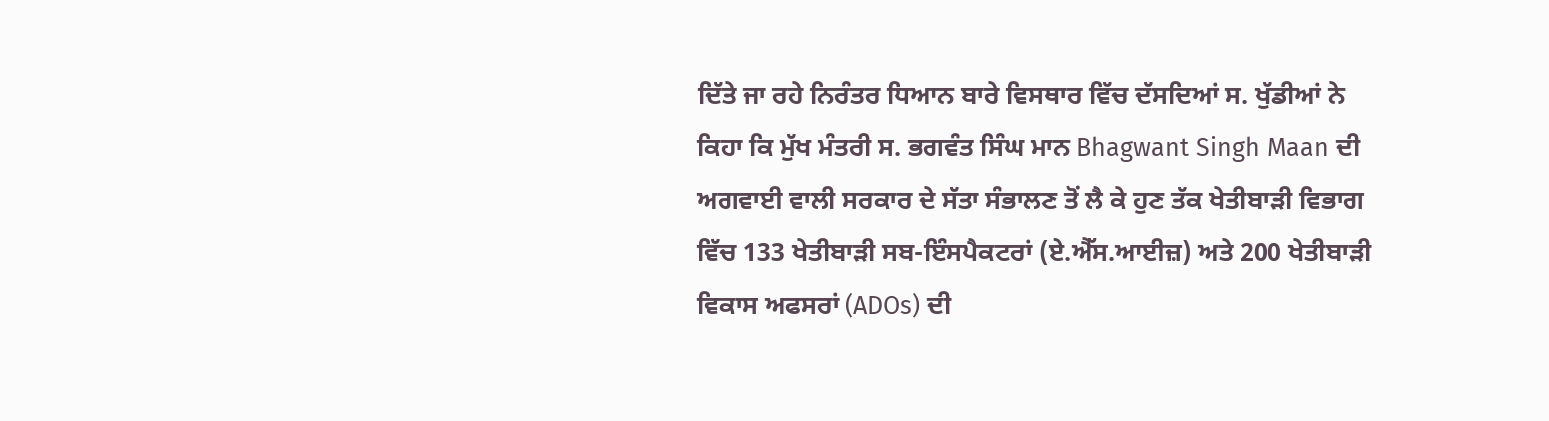ਦਿੱਤੇ ਜਾ ਰਹੇ ਨਿਰੰਤਰ ਧਿਆਨ ਬਾਰੇ ਵਿਸਥਾਰ ਵਿੱਚ ਦੱਸਦਿਆਂ ਸ. ਖੁੱਡੀਆਂ ਨੇ ਕਿਹਾ ਕਿ ਮੁੱਖ ਮੰਤਰੀ ਸ. ਭਗਵੰਤ ਸਿੰਘ ਮਾਨ Bhagwant Singh Maan ਦੀ ਅਗਵਾਈ ਵਾਲੀ ਸਰਕਾਰ ਦੇ ਸੱਤਾ ਸੰਭਾਲਣ ਤੋਂ ਲੈ ਕੇ ਹੁਣ ਤੱਕ ਖੇਤੀਬਾੜੀ ਵਿਭਾਗ ਵਿੱਚ 133 ਖੇਤੀਬਾੜੀ ਸਬ-ਇੰਸਪੈਕਟਰਾਂ (ਏ.ਐੱਸ.ਆਈਜ਼) ਅਤੇ 200 ਖੇਤੀਬਾੜੀ ਵਿਕਾਸ ਅਫਸਰਾਂ (ADOs) ਦੀ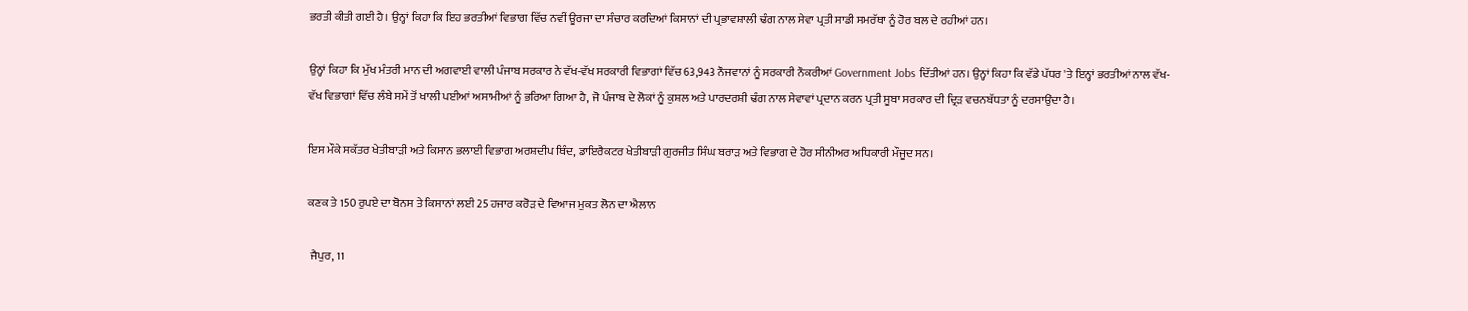ਭਰਤੀ ਕੀਤੀ ਗਈ ਹੈ। ਉਨ੍ਹਾਂ ਕਿਹਾ ਕਿ ਇਹ ਭਰਤੀਆਂ ਵਿਭਾਗ ਵਿੱਚ ਨਵੀਂ ਊਰਜਾ ਦਾ ਸੰਚਾਰ ਕਰਦਿਆਂ ਕਿਸਾਨਾਂ ਦੀ ਪ੍ਰਭਾਵਸ਼ਾਲੀ ਢੰਗ ਨਾਲ ਸੇਵਾ ਪ੍ਰਤੀ ਸਾਡੀ ਸਮਰੱਥਾ ਨੂੰ ਹੋਰ ਬਲ ਦੇ ਰਹੀਆਂ ਹਨ।

ਉਨ੍ਹਾਂ ਕਿਹਾ ਕਿ ਮੁੱਖ ਮੰਤਰੀ ਮਾਨ ਦੀ ਅਗਵਾਈ ਵਾਲੀ ਪੰਜਾਬ ਸਰਕਾਰ ਨੇ ਵੱਖ-ਵੱਖ ਸਰਕਾਰੀ ਵਿਭਾਗਾਂ ਵਿੱਚ 63,943 ਨੌਜਵਾਨਾਂ ਨੂੰ ਸਰਕਾਰੀ ਨੌਕਰੀਆਂ Government Jobs ਦਿੱਤੀਆਂ ਹਨ। ਉਨ੍ਹਾਂ ਕਿਹਾ ਕਿ ਵੱਡੇ ਪੱਧਰ 'ਤੇ ਇਨ੍ਹਾਂ ਭਰਤੀਆਂ ਨਾਲ ਵੱਖ-ਵੱਖ ਵਿਭਾਗਾਂ ਵਿੱਚ ਲੰਬੇ ਸਮੇਂ ਤੋਂ ਖਾਲੀ ਪਈਆਂ ਅਸਾਮੀਆਂ ਨੂੰ ਭਰਿਆ ਗਿਆ ਹੈ, ਜੋ ਪੰਜਾਬ ਦੇ ਲੋਕਾਂ ਨੂੰ ਕੁਸ਼ਲ ਅਤੇ ਪਾਰਦਰਸ਼ੀ ਢੰਗ ਨਾਲ ਸੇਵਾਵਾਂ ਪ੍ਰਦਾਨ ਕਰਨ ਪ੍ਰਤੀ ਸੂਬਾ ਸਰਕਾਰ ਦੀ ਦ੍ਰਿੜ ਵਚਨਬੱਧਤਾ ਨੂੰ ਦਰਸਾਉਂਦਾ ਹੈ।

ਇਸ ਮੌਕੇ ਸਕੱਤਰ ਖੇਤੀਬਾੜੀ ਅਤੇ ਕਿਸਾਨ ਭਲਾਈ ਵਿਭਾਗ ਅਰਸ਼ਦੀਪ ਥਿੰਦ, ਡਾਇਰੈਕਟਰ ਖੇਤੀਬਾੜੀ ਗੁਰਜੀਤ ਸਿੰਘ ਬਰਾੜ ਅਤੇ ਵਿਭਾਗ ਦੇ ਹੋਰ ਸੀਨੀਅਰ ਅਧਿਕਾਰੀ ਮੌਜੂਦ ਸਨ।

ਕਣਕ ਤੇ 150 ਰੁਪਏ ਦਾ ਬੋਨਸ ਤੇ ਕਿਸਾਨਾਂ ਲਈ 25 ਹਜਾਰ ਕਰੋੜ ਦੇ ਵਿਆਜ ਮੁਕਤ ਲੋਨ ਦਾ ਐਲਾਨ

 ਜੈਪੁਰ, 11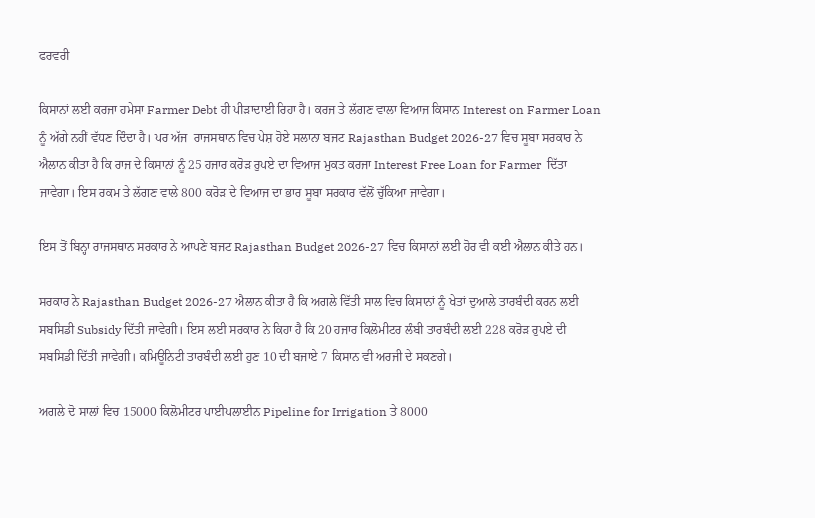ਫਰਵਰੀ

ਕਿਸਾਨਾਂ ਲਈ ਕਰਜਾ ਹਮੇਸਾ Farmer Debt ਹੀ ਪੀੜਾਦਾਈ ਰਿਹਾ ਹੈ। ਕਰਜ ਤੇ ਲੱਗਣ ਵਾਲਾ ਵਿਆਜ ਕਿਸਾਨ Interest on Farmer Loan ਨੂੰ ਅੱਗੇ ਨਹੀਂ ਵੱਧਣ ਦਿੰਦਾ ਹੈ। ਪਰ ਅੱਜ  ਰਾਜਸਥਾਨ ਵਿਚ ਪੇਸ਼ ਹੋਏ ਸਲਾਨਾ ਬਜਟ Rajasthan Budget 2026-27 ਵਿਚ ਸੂਬਾ ਸਰਕਾਰ ਨੇ ਐਲਾਨ ਕੀਤਾ ਹੈ ਕਿ ਰਾਜ ਦੇ ਕਿਸਾਨਾਂ ਨੂੰ 25 ਹਜਾਰ ਕਰੋੜ ਰੁਪਏ ਦਾ ਵਿਆਜ ਮੁਕਤ ਕਰਜਾ Interest Free Loan for Farmer  ਦਿੱਤਾ ਜਾਵੇਗਾ। ਇਸ ਰਕਮ ਤੇ ਲੱਗਣ ਵਾਲੇ 800 ਕਰੋੜ ਦੇ ਵਿਆਜ ਦਾ ਭਾਰ ਸੂਬਾ ਸਰਕਾਰ ਵੱਲੋਂ ਚੁੱਕਿਆ ਜਾਵੇਗਾ।

ਇਸ ਤੋਂ ਬਿਨ੍ਹਾ ਰਾਜਸਥਾਨ ਸਰਕਾਰ ਨੇ ਆਪਣੇ ਬਜਟ Rajasthan Budget 2026-27 ਵਿਚ ਕਿਸਾਨਾਂ ਲਈ ਹੋਰ ਵੀ ਕਈ ਐਲਾਨ ਕੀਤੇ ਹਨ।

ਸਰਕਾਰ ਨੇ Rajasthan Budget 2026-27 ਐਲਾਨ ਕੀਤਾ ਹੈ ਕਿ ਅਗਲੇ ਵਿੱਤੀ ਸਾਲ ਵਿਚ ਕਿਸਾਨਾਂ ਨੂੰ ਖੇਤਾਂ ਦੁਆਲੇ ਤਾਰਬੰਦੀ ਕਰਨ ਲਈ ਸਬਸਿਡੀ Subsidy ਦਿੱਤੀ ਜਾਵੇਗੀ। ਇਸ ਲਈ ਸਰਕਾਰ ਨੇ ਕਿਹਾ ਹੈ ਕਿ 20 ਹਜਾਰ ਕਿਲੋਮੀਟਰ ਲੰਬੀ ਤਾਰਬੰਦੀ ਲਈ 228 ਕਰੋੜ ਰੁਪਏ ਦੀ ਸਬਸਿਡੀ ਦਿੱਤੀ ਜਾਵੇਗੀ। ਕਮਿਊਨਿਟੀ ਤਾਰਬੰਦੀ ਲਈ ਹੁਣ 10 ਦੀ ਬਜਾਏ 7 ਕਿਸਾਨ ਵੀ ਅਰਜੀ ਦੇ ਸਕਣਗੇ।

ਅਗਲੇ ਦੋ ਸਾਲਾਂ ਵਿਚ 15000 ਕਿਲੋਮੀਟਰ ਪਾਈਪਲਾਈਨ Pipeline for Irrigation ਤੇ 8000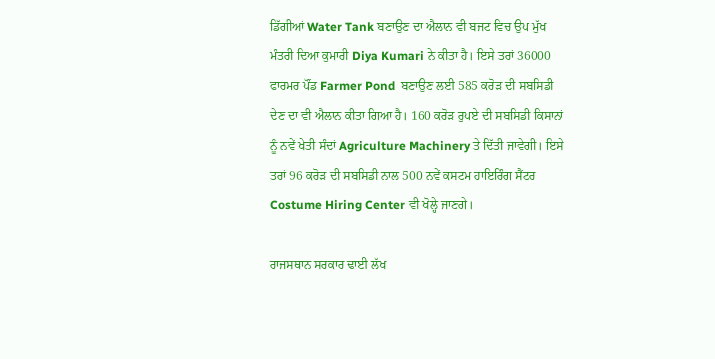ਡਿੱਗੀਆਂ Water Tank ਬਣਾਉਣ ਦਾ ਐਲਾਨ ਵੀ ਬਜਟ ਵਿਚ ਉਪ ਮੁੱਖ ਮੰਤਰੀ ਦਿਆ ਕੁਮਾਰੀ Diya Kumari ਨੇ ਕੀਤਾ ਹੈ। ਇਸੇ ਤਰਾਂ 36000 ਫਾਰਮਰ ਪੌਂਡ Farmer Pond  ਬਣਾਉਣ ਲਈ 585 ਕਰੋੜ ਦੀ ਸਬਸਿਡੀ ਦੇਣ ਦਾ ਵੀ ਐਲਾਨ ਕੀਤਾ ਗਿਆ ਹੈ। 160 ਕਰੋੜ ਰੁਪਏ ਦੀ ਸਬਸਿਡੀ ਕਿਸਾਨਾਂ ਨੂੰ ਨਵੇਂ ਖੇਤੀ ਸੰਦਾਂ Agriculture Machinery ਤੇ ਦਿੱਤੀ ਜਾਵੇਗੀ। ਇਸੇ ਤਰਾਂ 96 ਕਰੋੜ ਦੀ ਸਬਸਿਡੀ ਨਾਲ 500 ਨਵੇਂ ਕਸਟਮ ਹਾਇਰਿੰਗ ਸੈਂਟਰ Costume Hiring Center ਵੀ ਖੋਲ੍ਹੇ ਜਾਣਗੇ।

ਰਾਜਸਥਾਨ ਸਰਕਾਰ ਢਾਈ ਲੱਖ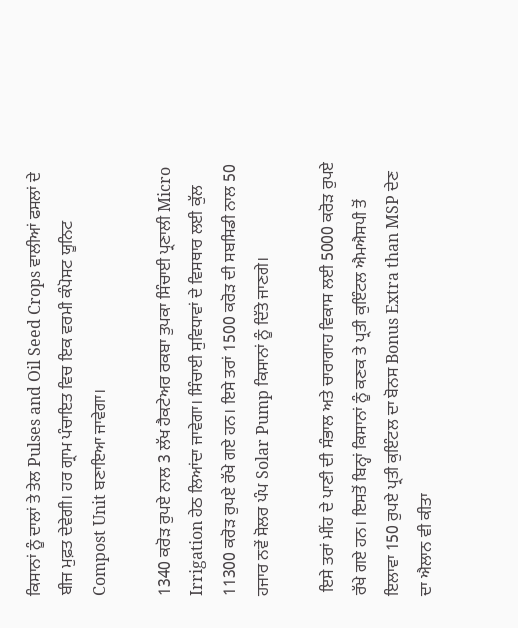ਕਿਸਾਨਾਂ ਨੂੰ ਦਾਲਾਂ ਤੇ ਤੇਲ Pulses and Oil Seed Crops ਵਾਲੀਆਂ ਫਸਲਾਂ ਦੇ ਬੀਜ ਮੁਫ਼ਤ ਦੇਵੇਗੀ। ਹਰ ਗ੍ਰਾਮ ਪੰਚਾਇਤ ਵਿਚ ਇਕ ਵਰਮੀ ਕੰਪੋਸਟ ਯੂਨਿਟ Compost Unit ਬਣਾਇਆ ਜਾਵੇਗਾ।

1340 ਕਰੋੜ ਰੁਪਏ ਨਾਲ 3 ਲੱਖ ਹੈਕਟੇਅਰ ਰਕਬਾ ਤੁਪਕਾ ਸਿੰਚਾਈ ਪ੍ਰਣਾਲੀ Micro Irrigation ਹੇਠ ਲਿਆਂਦਾ ਜਾਵੇਗਾ। ਸਿੰਚਾਈ ਸੁਵਿਧਾਵਾਂ ਦੇ ਵਿਸਥਾਰ ਲਈ ਕੁੱਲ 11300 ਕਰੋੜ ਰੁਪਏ ਰੱਖੇ ਗਏ ਹਨ। ਇਸੇ ਤਰਾਂ 1500 ਕਰੋੜ ਦੀ ਸਬਸਿਡੀ ਨਾਲ 50 ਹਜਾਰ ਨਵੇਂ ਸੋਲਰ ਪੰਪ Solar Pump ਕਿਸਾਨਾਂ ਨੂੰ ਦਿੱਤੇ ਜਾਣਗੇ।

 ਇਸੇ ਤਰਾਂ ਮੀਂਹ ਦੇ ਪਾਣੀ ਦੀ ਸੰਭਾਲ ਅਤੇ ਚਾਰਾਗਾਹ ਵਿਕਾਸ ਲਈ 5000 ਕਰੋੜ ਰੁਪਏ ਰੱਖੇ ਗਏ ਹਨ। ਇਸਤੋਂ ਬਿਨ੍ਹਾਂ ਕਿਸਾਨਾਂ ਨੂੰ ਕਣਕ ਤੇ ਪ੍ਰਤੀ ਕੁਇੰਟਲ ਐਮਐਸਪੀ ਤੋਂ ਇਲਾਵਾ 150 ਰੁਪਏ ਪ੍ਰਤੀ ਕੁਇੰਟਲ ਦਾ ਬੋਨਸ Bonus Extra than MSP ਦੇਣ ਦਾ ਐਲਾਨ ਵੀ ਕੀਤਾ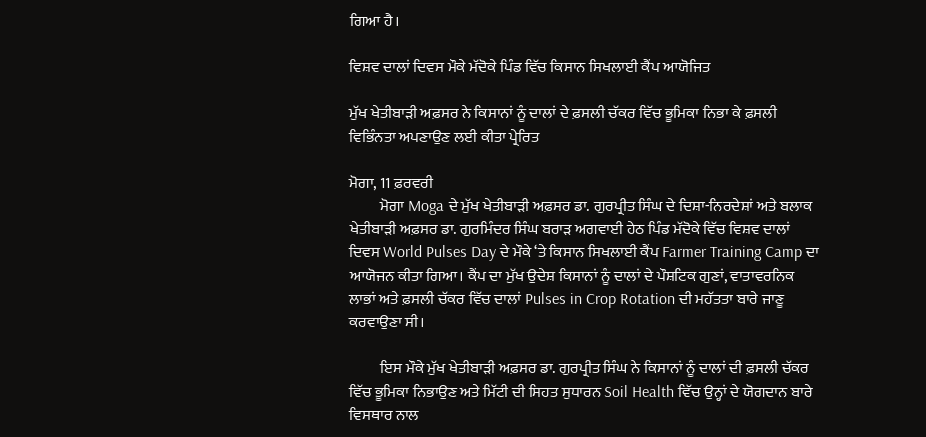ਗਿਆ ਹੈ।

ਵਿਸ਼ਵ ਦਾਲਾਂ ਦਿਵਸ ਮੌਕੇ ਮੱਦੋਕੇ ਪਿੰਡ ਵਿੱਚ ਕਿਸਾਨ ਸਿਖਲਾਈ ਕੈਂਪ ਆਯੋਜਿਤ

ਮੁੱਖ ਖੇਤੀਬਾੜੀ ਅਫ਼ਸਰ ਨੇ ਕਿਸਾਨਾਂ ਨੂੰ ਦਾਲਾਂ ਦੇ ਫ਼ਸਲੀ ਚੱਕਰ ਵਿੱਚ ਭੂਮਿਕਾ ਨਿਭਾ ਕੇ ਫ਼ਸਲੀ ਵਿਭਿੰਨਤਾ ਅਪਣਾਉਣ ਲਈ ਕੀਤਾ ਪ੍ਰੇਰਿਤ

ਮੋਗਾ, 11 ਫ਼ਰਵਰੀ
          ਮੋਗਾ Moga ਦੇ ਮੁੱਖ ਖੇਤੀਬਾੜੀ ਅਫ਼ਸਰ ਡਾ. ਗੁਰਪ੍ਰੀਤ ਸਿੰਘ ਦੇ ਦਿਸ਼ਾ-ਨਿਰਦੇਸ਼ਾਂ ਅਤੇ ਬਲਾਕ ਖੇਤੀਬਾੜੀ ਅਫ਼ਸਰ ਡਾ. ਗੁਰਮਿੰਦਰ ਸਿੰਘ ਬਰਾੜ ਅਗਵਾਈ ਹੇਠ ਪਿੰਡ ਮੱਦੋਕੇ ਵਿੱਚ ਵਿਸ਼ਵ ਦਾਲਾਂ ਦਿਵਸ World Pulses Day ਦੇ ਮੌਕੇ ‘ਤੇ ਕਿਸਾਨ ਸਿਖਲਾਈ ਕੈਂਪ Farmer Training Camp ਦਾ ਆਯੋਜਨ ਕੀਤਾ ਗਿਆ। ਕੈਂਪ ਦਾ ਮੁੱਖ ਉਦੇਸ਼ ਕਿਸਾਨਾਂ ਨੂੰ ਦਾਲਾਂ ਦੇ ਪੌਸ਼ਟਿਕ ਗੁਣਾਂ, ਵਾਤਾਵਰਨਿਕ ਲਾਭਾਂ ਅਤੇ ਫ਼ਸਲੀ ਚੱਕਰ ਵਿੱਚ ਦਾਲਾਂ Pulses in Crop Rotation ਦੀ ਮਹੱਤਤਾ ਬਾਰੇ ਜਾਣੂ ਕਰਵਾਉਣਾ ਸੀ।

          ਇਸ ਮੌਕੇ ਮੁੱਖ ਖੇਤੀਬਾੜੀ ਅਫ਼ਸਰ ਡਾ. ਗੁਰਪ੍ਰੀਤ ਸਿੰਘ ਨੇ ਕਿਸਾਨਾਂ ਨੂੰ ਦਾਲਾਂ ਦੀ ਫ਼ਸਲੀ ਚੱਕਰ ਵਿੱਚ ਭੂਮਿਕਾ ਨਿਭਾਉਣ ਅਤੇ ਮਿੱਟੀ ਦੀ ਸਿਹਤ ਸੁਧਾਰਨ Soil Health ਵਿੱਚ ਉਨ੍ਹਾਂ ਦੇ ਯੋਗਦਾਨ ਬਾਰੇ ਵਿਸਥਾਰ ਨਾਲ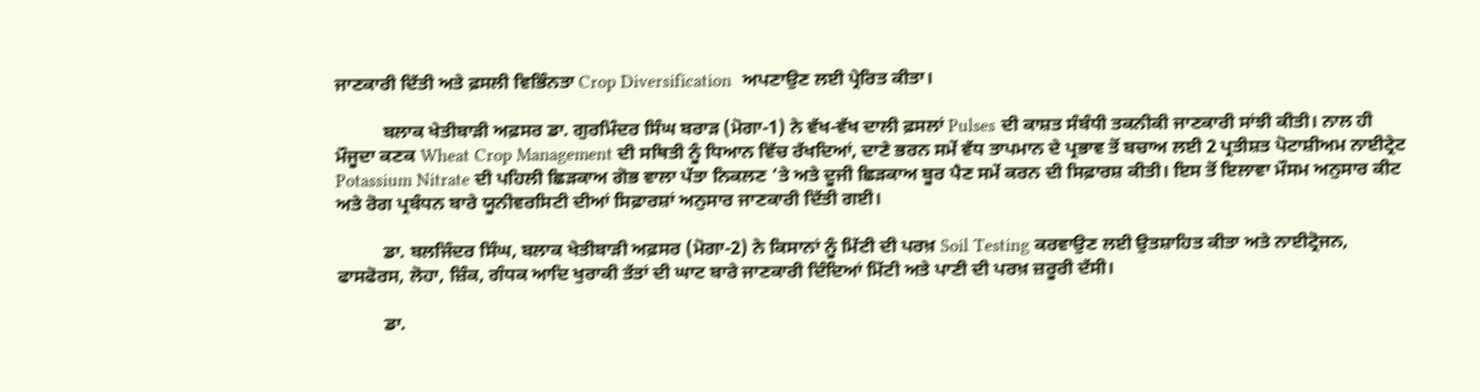ਜਾਣਕਾਰੀ ਦਿੱਤੀ ਅਤੇ ਫ਼ਸਲੀ ਵਿਭਿੰਨਤਾ Crop Diversification  ਅਪਣਾਉਣ ਲਈ ਪ੍ਰੇਰਿਤ ਕੀਤਾ।

          ਬਲਾਕ ਖੇਤੀਬਾੜੀ ਅਫ਼ਸਰ ਡਾ. ਗੁਰਮਿੰਦਰ ਸਿੰਘ ਬਰਾੜ (ਮੋਗਾ-1) ਨੇ ਵੱਖ-ਵੱਖ ਦਾਲੀ ਫ਼ਸਲਾਂ Pulses ਦੀ ਕਾਸ਼ਤ ਸੰਬੰਧੀ ਤਕਨੀਕੀ ਜਾਣਕਾਰੀ ਸਾਂਝੀ ਕੀਤੀ। ਨਾਲ ਹੀ ਮੌਜੂਦਾ ਕਣਕ Wheat Crop Management ਦੀ ਸਥਿਤੀ ਨੂੰ ਧਿਆਨ ਵਿੱਚ ਰੱਖਦਿਆਂ, ਦਾਣੇ ਭਰਨ ਸਮੇਂ ਵੱਧ ਤਾਪਮਾਨ ਦੇ ਪ੍ਰਭਾਵ ਤੋਂ ਬਚਾਅ ਲਈ 2 ਪ੍ਰਤੀਸ਼ਤ ਪੋਟਾਸ਼ੀਅਮ ਨਾਈਟ੍ਰੇਟ Potassium Nitrate ਦੀ ਪਹਿਲੀ ਛਿੜਕਾਅ ਗੋਭ ਵਾਲਾ ਪੱਤਾ ਨਿਕਲਣ ‘ਤੇ ਅਤੇ ਦੂਜੀ ਛਿੜਕਾਅ ਬੂਰ ਪੈਣ ਸਮੇਂ ਕਰਨ ਦੀ ਸਿਫ਼ਾਰਸ਼ ਕੀਤੀ। ਇਸ ਤੋਂ ਇਲਾਵਾ ਮੌਸਮ ਅਨੁਸਾਰ ਕੀਟ ਅਤੇ ਰੋਗ ਪ੍ਰਬੰਧਨ ਬਾਰੇ ਯੂਨੀਵਰਸਿਟੀ ਦੀਆਂ ਸਿਫ਼ਾਰਸ਼ਾਂ ਅਨੁਸਾਰ ਜਾਣਕਾਰੀ ਦਿੱਤੀ ਗਈ।

          ਡਾ. ਬਲਜਿੰਦਰ ਸਿੰਘ, ਬਲਾਕ ਖੇਤੀਬਾੜੀ ਅਫ਼ਸਰ (ਮੋਗਾ-2) ਨੇ ਕਿਸਾਨਾਂ ਨੂੰ ਮਿੱਟੀ ਦੀ ਪਰਖ਼ Soil Testing ਕਰਵਾਉਣ ਲਈ ਉਤਸ਼ਾਹਿਤ ਕੀਤਾ ਅਤੇ ਨਾਈਟ੍ਰੋਜਨ, ਫਾਸਫੋਰਸ, ਲੋਹਾ, ਜ਼ਿੰਕ, ਗੰਧਕ ਆਦਿ ਖੁਰਾਕੀ ਤੱਤਾਂ ਦੀ ਘਾਟ ਬਾਰੇ ਜਾਣਕਾਰੀ ਦਿੰਦਿਆਂ ਮਿੱਟੀ ਅਤੇ ਪਾਣੀ ਦੀ ਪਰਖ਼ ਜ਼ਰੂਰੀ ਦੱਸੀ।

          ਡਾ.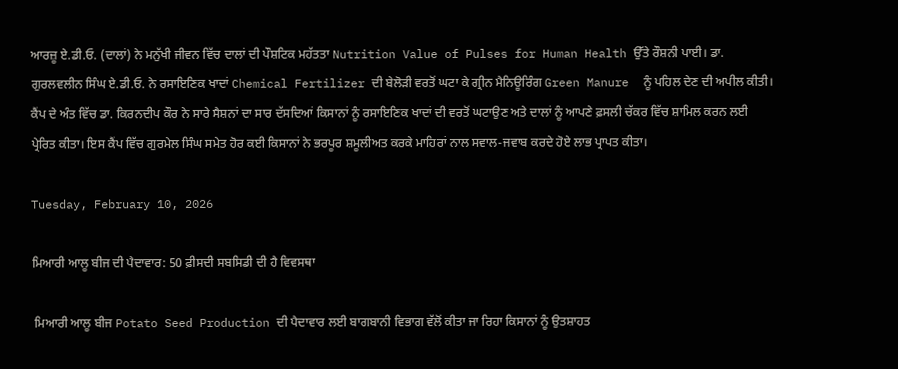ਆਰਜ਼ੂ ਏ.ਡੀ.ਓ. (ਦਾਲਾਂ) ਨੇ ਮਨੁੱਖੀ ਜੀਵਨ ਵਿੱਚ ਦਾਲਾਂ ਦੀ ਪੌਸ਼ਟਿਕ ਮਹੱਤਤਾ Nutrition Value of Pulses for Human Health ਉੱਤੇ ਰੌਸ਼ਨੀ ਪਾਈ। ਡਾ. ਗੁਰਲਵਲੀਨ ਸਿੰਘ ਏ.ਡੀ.ਓ. ਨੇ ਰਸਾਇਣਿਕ ਖਾਦਾਂ Chemical Fertilizer ਦੀ ਬੇਲੋੜੀ ਵਰਤੋਂ ਘਟਾ ਕੇ ਗ੍ਰੀਨ ਮੈਨਿਊਰਿੰਗ Green Manure  ਨੂੰ ਪਹਿਲ ਦੇਣ ਦੀ ਅਪੀਲ ਕੀਤੀ। ਕੈਂਪ ਦੇ ਅੰਤ ਵਿੱਚ ਡਾ. ਕਿਰਨਦੀਪ ਕੌਰ ਨੇ ਸਾਰੇ ਸੈਸ਼ਨਾਂ ਦਾ ਸਾਰ ਦੱਸਦਿਆਂ ਕਿਸਾਨਾਂ ਨੂੰ ਰਸਾਇਣਿਕ ਖਾਦਾਂ ਦੀ ਵਰਤੋਂ ਘਟਾਉਣ ਅਤੇ ਦਾਲਾਂ ਨੂੰ ਆਪਣੇ ਫ਼ਸਲੀ ਚੱਕਰ ਵਿੱਚ ਸ਼ਾਮਿਲ ਕਰਨ ਲਈ ਪ੍ਰੇਰਿਤ ਕੀਤਾ। ਇਸ ਕੈਂਪ ਵਿੱਚ ਗੁਰਮੇਲ ਸਿੰਘ ਸਮੇਤ ਹੋਰ ਕਈ ਕਿਸਾਨਾਂ ਨੇ ਭਰਪੂਰ ਸ਼ਮੂਲੀਅਤ ਕਰਕੇ ਮਾਹਿਰਾਂ ਨਾਲ ਸਵਾਲ-ਜਵਾਬ ਕਰਦੇ ਹੋਏ ਲਾਭ ਪ੍ਰਾਪਤ ਕੀਤਾ।

Tuesday, February 10, 2026

ਮਿਆਰੀ ਆਲੂ ਬੀਜ ਦੀ ਪੈਦਾਵਾਰ: 50 ਫ਼ੀਸਦੀ ਸਬਸਿਡੀ ਦੀ ਹੈ ਵਿਵਸਥਾ

 ਮਿਆਰੀ ਆਲੂ ਬੀਜ Potato Seed Production ਦੀ ਪੈਦਾਵਾਰ ਲਈ ਬਾਗਬਾਨੀ ਵਿਭਾਗ ਵੱਲੋਂ ਕੀਤਾ ਜਾ ਰਿਹਾ ਕਿਸਾਨਾਂ ਨੂੰ ਉਤਸ਼ਾਹਤ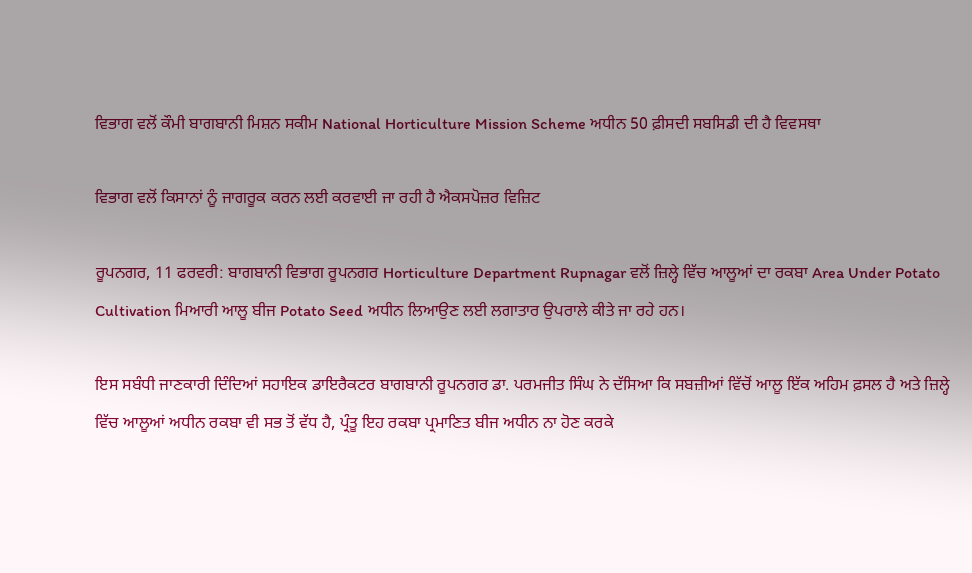ਵਿਭਾਗ ਵਲੋਂ ਕੌਮੀ ਬਾਗਬਾਨੀ ਮਿਸ਼ਨ ਸਕੀਮ National Horticulture Mission Scheme ਅਧੀਨ 50 ਫ਼ੀਸਦੀ ਸਬਸਿਡੀ ਦੀ ਹੈ ਵਿਵਸਥਾ

ਵਿਭਾਗ ਵਲੋਂ ਕਿਸਾਨਾਂ ਨੂੰ ਜਾਗਰੂਕ ਕਰਨ ਲਈ ਕਰਵਾਈ ਜਾ ਰਹੀ ਹੈ ਐਕਸਪੋਜ਼ਰ ਵਿਜ਼ਿਟ

ਰੂਪਨਗਰ, 11 ਫਰਵਰੀ: ਬਾਗਬਾਨੀ ਵਿਭਾਗ ਰੂਪਨਗਰ Horticulture Department Rupnagar ਵਲੋਂ ਜ਼ਿਲ੍ਹੇ ਵਿੱਚ ਆਲੂਆਂ ਦਾ ਰਕਬਾ Area Under Potato Cultivation ਮਿਆਰੀ ਆਲੂ ਬੀਜ Potato Seed ਅਧੀਨ ਲਿਆਉਣ ਲਈ ਲਗਾਤਾਰ ਉਪਰਾਲੇ ਕੀਤੇ ਜਾ ਰਹੇ ਹਨ।

ਇਸ ਸਬੰਧੀ ਜਾਣਕਾਰੀ ਦਿੰਦਿਆਂ ਸਹਾਇਕ ਡਾਇਰੈਕਟਰ ਬਾਗਬਾਨੀ ਰੂਪਨਗਰ ਡਾ. ਪਰਮਜੀਤ ਸਿੰਘ ਨੇ ਦੱਸਿਆ ਕਿ ਸਬਜ਼ੀਆਂ ਵਿੱਚੋਂ ਆਲੂ ਇੱਕ ਅਹਿਮ ਫ਼ਸਲ ਹੈ ਅਤੇ ਜ਼ਿਲ੍ਹੇ ਵਿੱਚ ਆਲੂਆਂ ਅਧੀਨ ਰਕਬਾ ਵੀ ਸਭ ਤੋਂ ਵੱਧ ਹੈ, ਪ੍ਰੰਤੂ ਇਹ ਰਕਬਾ ਪ੍ਰਮਾਣਿਤ ਬੀਜ ਅਧੀਨ ਨਾ ਹੋਣ ਕਰਕੇ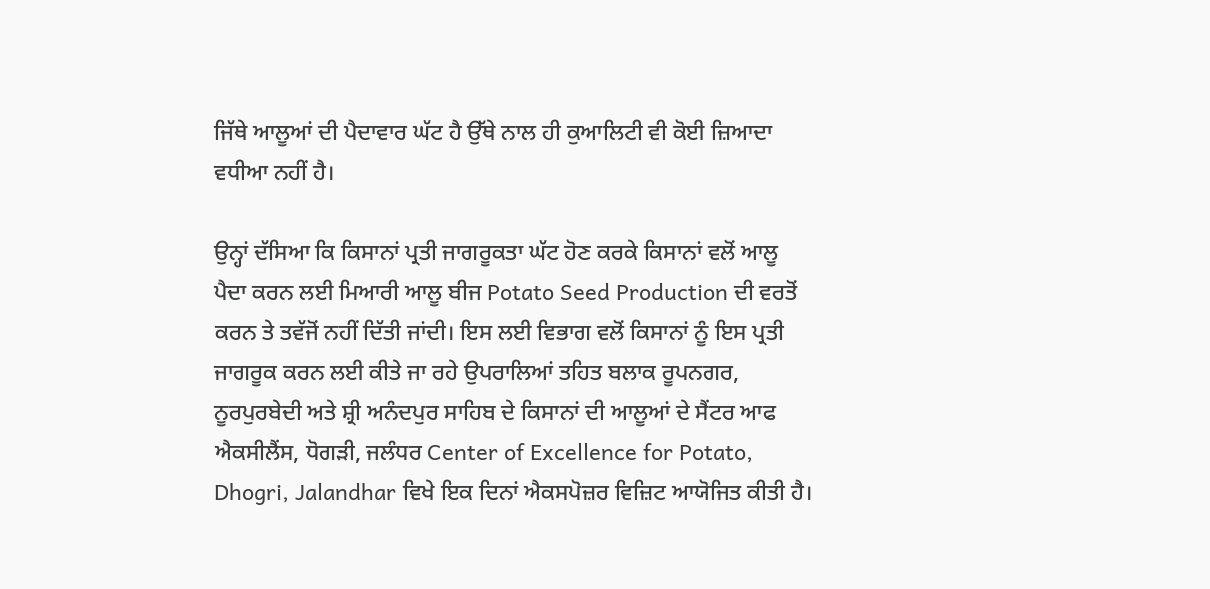ਜਿੱਥੇ ਆਲੂਆਂ ਦੀ ਪੈਦਾਵਾਰ ਘੱਟ ਹੈ ਉੱਥੇ ਨਾਲ ਹੀ ਕੁਆਲਿਟੀ ਵੀ ਕੋਈ ਜ਼ਿਆਦਾ ਵਧੀਆ ਨਹੀਂ ਹੈ।

ਉਨ੍ਹਾਂ ਦੱਸਿਆ ਕਿ ਕਿਸਾਨਾਂ ਪ੍ਰਤੀ ਜਾਗਰੂਕਤਾ ਘੱਟ ਹੋਣ ਕਰਕੇ ਕਿਸਾਨਾਂ ਵਲੋਂ ਆਲੂ ਪੈਦਾ ਕਰਨ ਲਈ ਮਿਆਰੀ ਆਲੂ ਬੀਜ Potato Seed Production ਦੀ ਵਰਤੋਂ ਕਰਨ ਤੇ ਤਵੱਜੋਂ ਨਹੀਂ ਦਿੱਤੀ ਜਾਂਦੀ। ਇਸ ਲਈ ਵਿਭਾਗ ਵਲੋਂ ਕਿਸਾਨਾਂ ਨੂੰ ਇਸ ਪ੍ਰਤੀ ਜਾਗਰੂਕ ਕਰਨ ਲਈ ਕੀਤੇ ਜਾ ਰਹੇ ਉਪਰਾਲਿਆਂ ਤਹਿਤ ਬਲਾਕ ਰੂਪਨਗਰ, ਨੂਰਪੁਰਬੇਦੀ ਅਤੇ ਸ਼੍ਰੀ ਅਨੰਦਪੁਰ ਸਾਹਿਬ ਦੇ ਕਿਸਾਨਾਂ ਦੀ ਆਲੂਆਂ ਦੇ ਸੈਂਟਰ ਆਫ ਐਕਸੀਲੈਂਸ, ਧੋਗੜੀ, ਜਲੰਧਰ Center of Excellence for Potato, Dhogri, Jalandhar ਵਿਖੇ ਇਕ ਦਿਨਾਂ ਐਕਸਪੋਜ਼ਰ ਵਿਜ਼ਿਟ ਆਯੋਜਿਤ ਕੀਤੀ ਹੈ।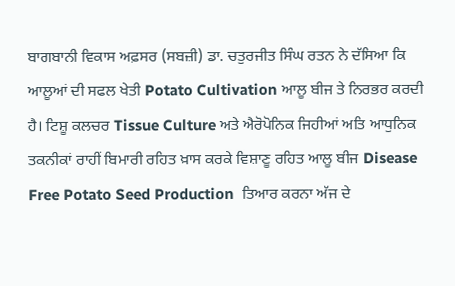ਬਾਗਬਾਨੀ ਵਿਕਾਸ ਅਫ਼ਸਰ (ਸਬਜ਼ੀ) ਡਾ. ਚਤੁਰਜੀਤ ਸਿੰਘ ਰਤਨ ਨੇ ਦੱਸਿਆ ਕਿ ਆਲੂਆਂ ਦੀ ਸਫਲ ਖੇਤੀ Potato Cultivation ਆਲੂ ਬੀਜ ਤੇ ਨਿਰਭਰ ਕਰਦੀ ਹੈ। ਟਿਸ਼ੂ ਕਲਚਰ Tissue Culture ਅਤੇ ਐਰੋਪੋਨਿਕ ਜਿਹੀਆਂ ਅਤਿ ਆਧੁਨਿਕ ਤਕਨੀਕਾਂ ਰਾਹੀਂ ਬਿਮਾਰੀ ਰਹਿਤ ਖ਼ਾਸ ਕਰਕੇ ਵਿਸ਼ਾਣੂ ਰਹਿਤ ਆਲੂ ਬੀਜ Disease Free Potato Seed Production  ਤਿਆਰ ਕਰਨਾ ਅੱਜ ਦੇ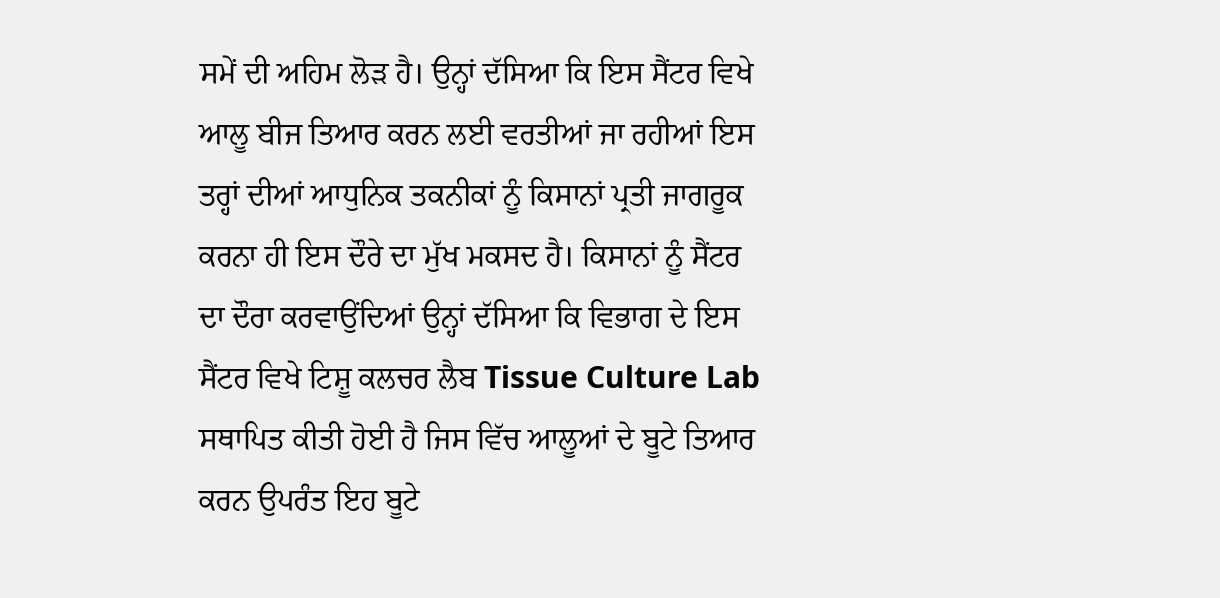ਸਮੇਂ ਦੀ ਅਹਿਮ ਲੋੜ ਹੈ। ਉਨ੍ਹਾਂ ਦੱਸਿਆ ਕਿ ਇਸ ਸੈਂਟਰ ਵਿਖੇ ਆਲੂ ਬੀਜ ਤਿਆਰ ਕਰਨ ਲਈ ਵਰਤੀਆਂ ਜਾ ਰਹੀਆਂ ਇਸ ਤਰ੍ਹਾਂ ਦੀਆਂ ਆਧੁਨਿਕ ਤਕਨੀਕਾਂ ਨੂੰ ਕਿਸਾਨਾਂ ਪ੍ਰਤੀ ਜਾਗਰੂਕ ਕਰਨਾ ਹੀ ਇਸ ਦੌਰੇ ਦਾ ਮੁੱਖ ਮਕਸਦ ਹੈ। ਕਿਸਾਨਾਂ ਨੂੰ ਸੈਂਟਰ ਦਾ ਦੌਰਾ ਕਰਵਾਉਂਦਿਆਂ ਉਨ੍ਹਾਂ ਦੱਸਿਆ ਕਿ ਵਿਭਾਗ ਦੇ ਇਸ ਸੈਂਟਰ ਵਿਖੇ ਟਿਸ਼ੂ ਕਲਚਰ ਲੈਬ Tissue Culture Lab ਸਥਾਪਿਤ ਕੀਤੀ ਹੋਈ ਹੈ ਜਿਸ ਵਿੱਚ ਆਲੂਆਂ ਦੇ ਬੂਟੇ ਤਿਆਰ ਕਰਨ ਉਪਰੰਤ ਇਹ ਬੂਟੇ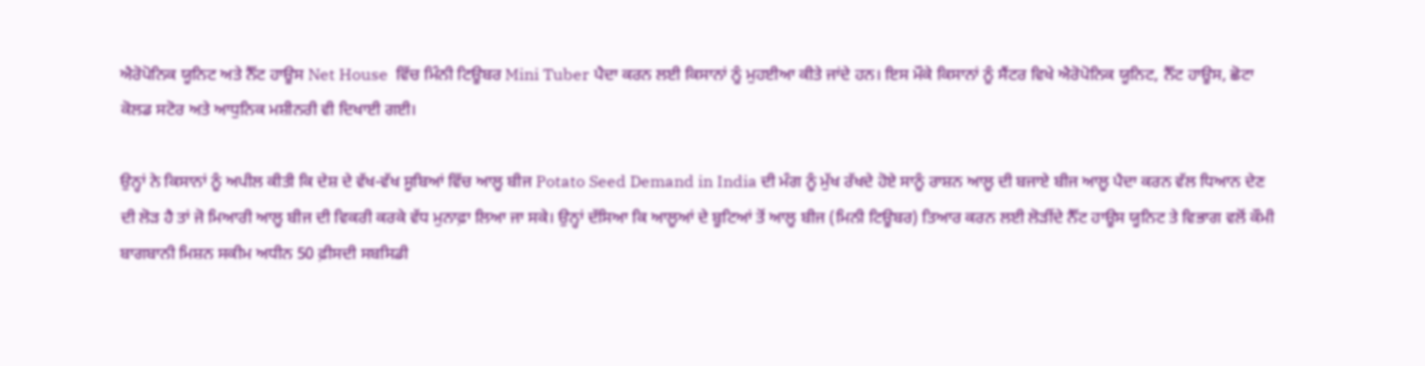ਐਰੋਪੋਨਿਕ ਯੂਨਿਟ ਅਤੇ ਨੈੱਟ ਹਾਊਸ Net House  ਵਿੱਚ ਮਿੰਨੀ ਟਿਊਬਰ Mini Tuber ਪੈਦਾ ਕਰਨ ਲਈ ਕਿਸਾਨਾਂ ਨੂੰ ਮੁਹਈਆ ਕੀਤੇ ਜਾਂਦੇ ਹਨ। ਇਸ ਮੌਕੇ ਕਿਸਾਨਾਂ ਨੂੰ ਸੈਂਟਰ ਵਿਖੇ ਐਰੋਪੋਨਿਕ ਯੂਨਿਟ, ਨੈੱਟ ਹਾਊਸ, ਛੋਟਾ ਕੋਲਡ ਸਟੋਰ ਅਤੇ ਆਧੁਨਿਕ ਮਸ਼ੀਨਰੀ ਵੀ ਦਿਖਾਈ ਗਈ।

ਉਨ੍ਹਾਂ ਨੇ ਕਿਸਾਨਾਂ ਨੂੰ ਅਪੀਲ ਕੀਤੀ ਕਿ ਦੇਸ਼ ਦੇ ਵੱਖ-ਵੱਖ ਸੂਬਿਆਂ ਵਿੱਚ ਆਲੂ ਬੀਜ Potato Seed Demand in India ਦੀ ਮੰਗ ਨੂੰ ਮੁੱਖ ਰੱਖਦੇ ਹੋਏ ਸਾਨੂੰ ਰਾਸ਼ਨ ਆਲੂ ਦੀ ਬਜਾਏ ਬੀਜ ਆਲੂ ਪੈਦਾ ਕਰਨ ਵੱਲ ਧਿਆਨ ਦੇਣ ਦੀ ਲੋੜ ਹੈ ਤਾਂ ਜੋ ਮਿਆਰੀ ਆਲੂ ਬੀਜ ਦੀ ਵਿਕਰੀ ਕਰਕੇ ਵੱਧ ਮੁਨਾਫ਼ਾ ਲਿਆ ਜਾ ਸਕੇ। ਉਨ੍ਹਾਂ ਦੱਸਿਆ ਕਿ ਆਲੂਆਂ ਦੇ ਬੂਟਿਆਂ ਤੋਂ ਆਲੂ ਬੀਜ (ਮਿਨੀ ਟਿਊਬਰ) ਤਿਆਰ ਕਰਨ ਲਈ ਲੋੜੀਂਦੇ ਨੈੱਟ ਹਾਊਸ ਯੂਨਿਟ ਤੇ ਵਿਭਾਗ ਵਲੋਂ ਕੌਮੀ ਬਾਗਬਾਨੀ ਮਿਸ਼ਨ ਸਕੀਮ ਅਧੀਨ 50 ਫ਼ੀਸਦੀ ਸਬਸਿਡੀ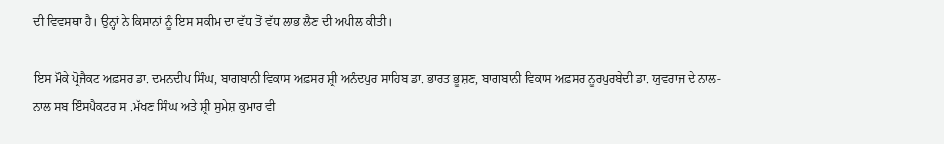ਦੀ ਵਿਵਸਥਾ ਹੈ। ਉਨ੍ਹਾਂ ਨੇ ਕਿਸਾਨਾਂ ਨੂੰ ਇਸ ਸਕੀਮ ਦਾ ਵੱਧ ਤੋਂ ਵੱਧ ਲਾਭ ਲੈਣ ਦੀ ਅਪੀਲ ਕੀਤੀ।

ਇਸ ਮੌਕੇ ਪ੍ਰੋਜੈਕਟ ਅਫ਼ਸਰ ਡਾ. ਦਮਨਦੀਪ ਸਿੰਘ, ਬਾਗਬਾਨੀ ਵਿਕਾਸ ਅਫ਼ਸਰ ਸ਼੍ਰੀ ਅਨੰਦਪੁਰ ਸਾਹਿਬ ਡਾ. ਭਾਰਤ ਭੂਸ਼ਣ, ਬਾਗਬਾਨੀ ਵਿਕਾਸ ਅਫ਼ਸਰ ਨੂਰਪੁਰਬੇਦੀ ਡਾ. ਯੁਵਰਾਜ ਦੇ ਨਾਲ-ਨਾਲ ਸਬ ਇੰਸਪੈਕਟਰ ਸ .ਮੱਖਣ ਸਿੰਘ ਅਤੇ ਸ਼੍ਰੀ ਸੁਮੇਸ਼ ਕੁਮਾਰ ਵੀ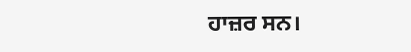ਹਾਜ਼ਰ ਸਨ।